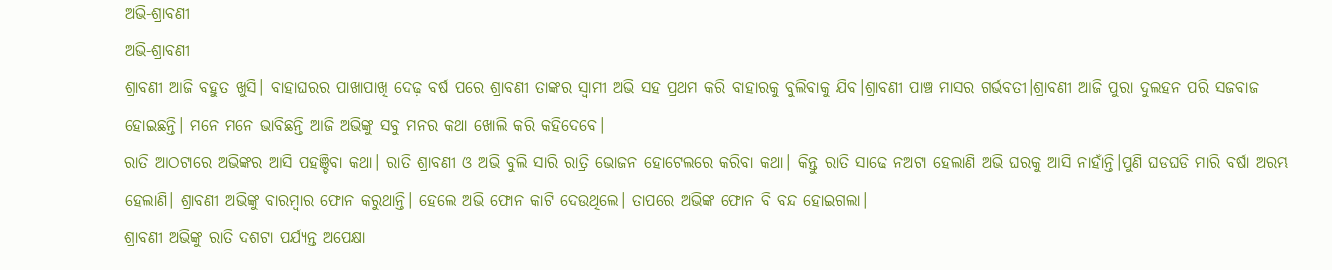ଅଭି-ଶ୍ରାବଣୀ
ଅଭି-ଶ୍ରାବଣୀ
ଶ୍ରାବଣୀ ଆଜି ବହୁତ ଖୁସି। ବାହାଘରର ପାଖାପାଖି ଦେଢ଼ ବର୍ଷ ପରେ ଶ୍ରାବଣୀ ତାଙ୍କର ସ୍ୱାମୀ ଅଭି ସହ ପ୍ରଥମ କରି ବାହାରକୁ ବୁଲିବାକୁ ଯିବ।ଶ୍ରାବଣୀ ପାଞ୍ଚ ମାସର ଗର୍ଭବତୀ।ଶ୍ରାବଣୀ ଆଜି ପୁରା ଦୁଲହନ ପରି ସଜବାଜ ହୋଇଛନ୍ତି। ମନେ ମନେ ଭାବିଛନ୍ତି ଆଜି ଅଭିଙ୍କୁ ସବୁ ମନର କଥା ଖୋଲି କରି କହିଦେବେ।
ରାତି ଆଠଟାରେ ଅଭିଙ୍କର ଆସି ପହଞ୍ଚିବା କଥା। ରାତି ଶ୍ରାବଣୀ ଓ ଅଭି ବୁଲି ସାରି ରାତ୍ରି ଭୋଜନ ହୋଟେଲରେ କରିବା କଥା। କିନ୍ତୁ ରାତି ସାଢେ ନଅଟା ହେଲାଣି ଅଭି ଘରକୁ ଆସି ନାହାଁନ୍ତି।ପୁଣି ଘଡଘଡି ମାରି ବର୍ଷା ଅରମ୍ଭ ହେଲାଣି। ଶ୍ରାବଣୀ ଅଭିଙ୍କୁ ବାରମ୍ବାର ଫୋନ କରୁଥାନ୍ତି। ହେଲେ ଅଭି ଫୋନ କାଟି ଦେଉଥିଲେ। ତାପରେ ଅଭିଙ୍କ ଫୋନ ବି ବନ୍ଦ ହୋଇଗଲା।
ଶ୍ରାବଣୀ ଅଭିଙ୍କୁ ରାତି ଦଶଟା ପର୍ଯ୍ୟନ୍ତ ଅପେକ୍ଷା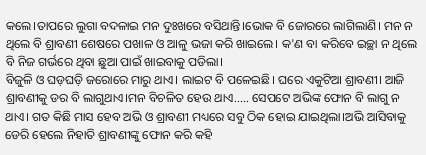କଲେ।ତାପରେ ଲୁଗା ବଦଳାଇ ମନ ଦୁଃଖରେ ବସିଥାନ୍ତି।ଭୋକ ବି ଜୋରରେ ଲାଗିଲାଣି। ମନ ନ ଥିଲେ ବି ଶ୍ରାବଣୀ ଶେଷରେ ପଖାଳ ଓ ଆଳୁ ଭଜା କରି ଖାଇଲେ। କ'ଣ ବା କରିବେ ଇଚ୍ଛା ନ ଥିଲେ ବି ନିଜ ଗର୍ଭରେ ଥିବା ଛୁଆ ପାଇଁ ଖାଇବାକୁ ପଡିଲା।
ବିଜୁଳି ଓ ଘଡ଼ଘଡ଼ି ଜରୋରେ ମାରୁ ଥାଏ। ଲାଇଟ ବି ପଳେଇଛି। ଘରେ ଏକୁଟିଆ ଶ୍ରାବଣୀ। ଆଜି ଶ୍ରାବଣୀକୁ ଡର ବି ଲାଗୁଥାଏ।ମନ ବିଚଳିତ ହେଉ ଥାଏ..... ସେପଟେ ଅଭିଙ୍କ ଫୋନ ବି ଲାଗୁ ନ ଥାଏ। ଗତ କିଛି ମାସ ହେବ ଅଭି ଓ ଶ୍ରାବଣୀ ମଧ୍ୟରେ ସବୁ ଠିକ ହୋଇ ଯାଇଥିଲା।ଅଭି ଆସିବାକୁ ଡେରି ହେଲେ ନିହାତି ଶ୍ରାବଣୀଙ୍କୁ ଫୋନ କରି କହି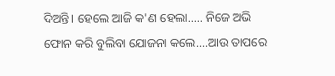ଦିଅନ୍ତି। ହେଲେ ଆଜି କ'ଣ ହେଲା..... ନିଜେ ଅଭି ଫୋନ କରି ବୁଲିବା ଯୋଜନା କଲେ....ଆଉ ତାପରେ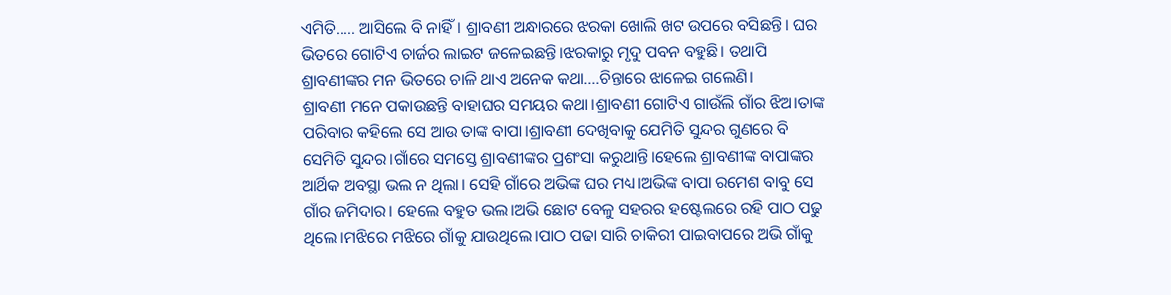ଏମିତି..... ଆସିଲେ ବି ନାହିଁ। ଶ୍ରାବଣୀ ଅନ୍ଧାରରେ ଝରକା ଖୋଲି ଖଟ ଉପରେ ବସିଛନ୍ତି। ଘର ଭିତରେ ଗୋଟିଏ ଚାର୍ଜର ଲାଇଟ ଜଳେଇଛନ୍ତି।ଝରକାରୁ ମୃଦୁ ପବନ ବହୁଛି। ତଥାପି ଶ୍ରାବଣୀଙ୍କର ମନ ଭିତରେ ଚାଳି ଥାଏ ଅନେକ କଥା....ଚିନ୍ତାରେ ଝାଳେଇ ଗଲେଣି।
ଶ୍ରାବଣୀ ମନେ ପକାଉଛନ୍ତି ବାହାଘର ସମୟର କଥା।ଶ୍ରାବଣୀ ଗୋଟିଏ ଗାଉଁଲି ଗାଁର ଝିଅ।ତାଙ୍କ ପରିବାର କହିଲେ ସେ ଆଉ ତାଙ୍କ ବାପା।ଶ୍ରାବଣୀ ଦେଖିବାକୁ ଯେମିତି ସୁନ୍ଦର ଗୁଣରେ ବି ସେମିତି ସୁନ୍ଦର।ଗାଁରେ ସମସ୍ତେ ଶ୍ରାବଣୀଙ୍କର ପ୍ରଶଂସା କରୁଥାନ୍ତି।ହେଲେ ଶ୍ରାବଣୀଙ୍କ ବାପାଙ୍କର ଆର୍ଥିକ ଅବସ୍ଥା ଭଲ ନ ଥିଲା। ସେହି ଗାଁରେ ଅଭିଙ୍କ ଘର ମଧ୍ୟ।ଅଭିଙ୍କ ବାପା ରମେଶ ବାବୁ ସେ ଗାଁର ଜମିଦାର। ହେଲେ ବହୁତ ଭଲ।ଅଭି ଛୋଟ ବେଳୁ ସହରର ହଷ୍ଟେଲରେ ରହି ପାଠ ପଢୁ ଥିଲେ।ମଝିରେ ମଝିରେ ଗାଁକୁ ଯାଉଥିଲେ।ପାଠ ପଢା ସାରି ଚାକିରୀ ପାଇବାପରେ ଅଭି ଗାଁକୁ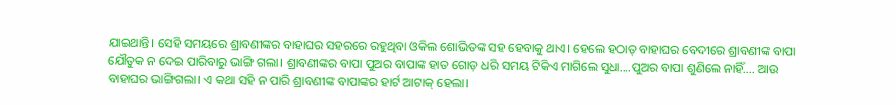ଯାଇଥାନ୍ତି। ସେହି ସମୟରେ ଶ୍ରାବଣୀଙ୍କର ବାହାଘର ସହରରେ ରହୁଥିବା ଓକିଲ ଶୋଭିତଙ୍କ ସହ ହେବାକୁ ଥାଏ। ହେଲେ ହଠାତ୍ ବାହାଘର ବେଦୀରେ ଶ୍ରାବଣୀଙ୍କ ବାପା ଯୌତୁକ ନ ଦେଇ ପାରିବାରୁ ଭାଙ୍ଗି ଗଲା। ଶ୍ରାବଣୀଙ୍କର ବାପା ପୁଅର ବାପାଙ୍କ ହାତ ଗୋଡ଼ ଧରି ସମୟ ଟିକିଏ ମାଗିଲେ ସୁଧା....ପୁଅର ବାପା ଶୁଣିଲେ ନାହିଁ.... ଆଉ ବାହାଘର ଭାଙ୍ଗିଗଲା। ଏ କଥା ସହି ନ ପାରି ଶ୍ରାବଣୀଙ୍କ ବାପାଙ୍କର ହାର୍ଟ ଆଟାକ୍ ହେଲା।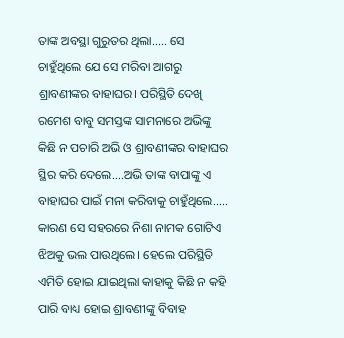ତାଙ୍କ ଅବସ୍ଥା ଗୁରୁତର ଥିଲା..... ସେ ଚାହୁଁଥିଲେ ଯେ ସେ ମରିବା ଆଗରୁ ଶ୍ରାବଣୀଙ୍କର ବାହାଘର। ପରିସ୍ଥିତି ଦେଖି ରମେଶ ବାବୁ ସମସ୍ତଙ୍କ ସାମନାରେ ଅଭିଙ୍କୁ କିଛି ନ ପଚାରି ଅଭି ଓ ଶ୍ରାବଣୀଙ୍କର ବାହାଘର ସ୍ଥିର କରି ଦେଲେ....ଅଭି ତାଙ୍କ ବାପାଙ୍କୁ ଏ ବାହାଘର ପାଇଁ ମନା କରିବାକୁ ଚାହୁଁଥିଲେ..... କାରଣ ସେ ସହରରେ ନିଶା ନାମକ ଗୋଟିଏ ଝିଅକୁ ଭଲ ପାଉଥିଲେ। ହେଲେ ପରିସ୍ଥିତି ଏମିତି ହୋଇ ଯାଇଥିଲା କାହାକୁ କିଛି ନ କହି ପାରି ବାଧ୍ୟ ହୋଇ ଶ୍ରାବଣୀଙ୍କୁ ବିବାହ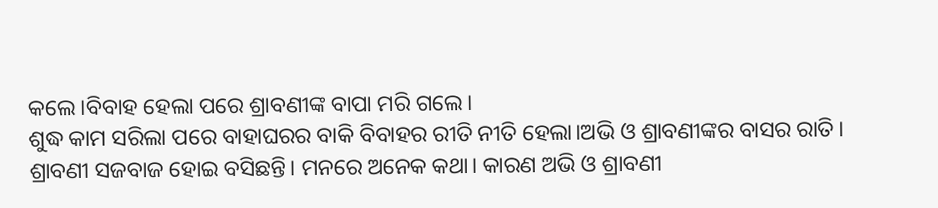କଲେ।ବିବାହ ହେଲା ପରେ ଶ୍ରାବଣୀଙ୍କ ବାପା ମରି ଗଲେ।
ଶୁଦ୍ଧ କାମ ସରିଲା ପରେ ବାହାଘରର ବାକି ବିବାହର ରୀତି ନୀତି ହେଲା।ଅଭି ଓ ଶ୍ରାବଣୀଙ୍କର ବାସର ରାତି। ଶ୍ରାବଣୀ ସଜବାଜ ହୋଇ ବସିଛନ୍ତି। ମନରେ ଅନେକ କଥା। କାରଣ ଅଭି ଓ ଶ୍ରାବଣୀ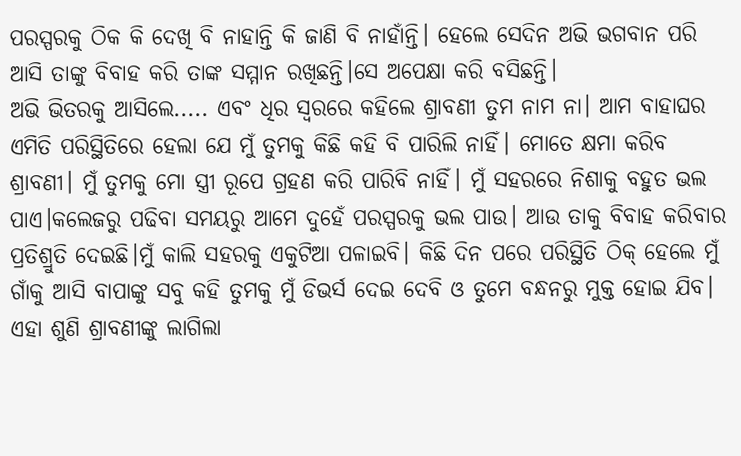ପରସ୍ପରକୁ ଠିକ କି ଦେଖି ବି ନାହାନ୍ତି କି ଜାଣି ବି ନାହାଁନ୍ତି। ହେଲେ ସେଦିନ ଅଭି ଭଗବାନ ପରି ଆସି ତାଙ୍କୁ ବିବାହ କରି ତାଙ୍କ ସମ୍ମାନ ରଖିଛନ୍ତି।ସେ ଅପେକ୍ଷା କରି ବସିଛନ୍ତି।
ଅଭି ଭିତରକୁ ଆସିଲେ..... ଏବଂ ଧିର ସ୍ୱରରେ କହିଲେ ଶ୍ରାବଣୀ ତୁମ ନାମ ନା। ଆମ ବାହାଘର ଏମିତି ପରିସ୍ଥିତିରେ ହେଲା ଯେ ମୁଁ ତୁମକୁ କିଛି କହି ବି ପାରିଲି ନାହିଁ। ମୋତେ କ୍ଷମା କରିବ ଶ୍ରାବଣୀ। ମୁଁ ତୁମକୁ ମୋ ସ୍ତ୍ରୀ ରୂପେ ଗ୍ରହଣ କରି ପାରିବି ନାହିଁ। ମୁଁ ସହରରେ ନିଶାକୁ ବହୁତ ଭଲ ପାଏ।କଲେଜରୁ ପଢିବା ସମୟରୁ ଆମେ ଦୁହେଁ ପରସ୍ପରକୁ ଭଲ ପାଉ। ଆଉ ତାକୁ ବିବାହ କରିବାର ପ୍ରତିଶ୍ରୁତି ଦେଇଛି।ମୁଁ କାଲି ସହରକୁ ଏକୁଟିଆ ପଳାଇବି। କିଛି ଦିନ ପରେ ପରିସ୍ଥିତି ଠିକ୍ ହେଲେ ମୁଁ ଗାଁକୁ ଆସି ବାପାଙ୍କୁ ସବୁ କହି ତୁମକୁ ମୁଁ ଡିଭର୍ସ ଦେଇ ଦେବି ଓ ତୁମେ ବନ୍ଧନରୁ ମୁକ୍ତ ହୋଇ ଯିବ।
ଏହା ଶୁଣି ଶ୍ରାବଣୀଙ୍କୁ ଲାଗିଲା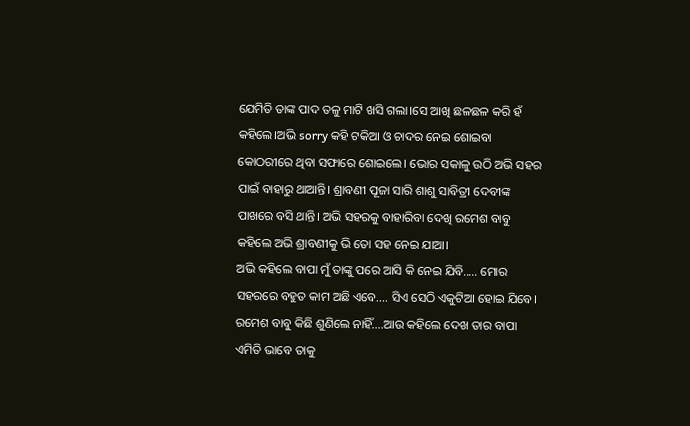ଯେମିତି ତାଙ୍କ ପାଦ ତଳୁ ମାଟି ଖସି ଗଲା।ସେ ଆଖି ଛଳଛଳ କରି ହଁ କହିଲେ।ଅଭି sorry କହି ଟକିଆ ଓ ଚାଦର ନେଇ ଶୋଇବା କୋଠରୀରେ ଥିବା ସଫାରେ ଶୋଇଲେ। ଭୋର ସକାଳୁ ଉଠି ଅଭି ସହର ପାଇଁ ବାହାରୁ ଥାଆନ୍ତି। ଶ୍ରାବଣୀ ପୂଜା ସାରି ଶାଶୁ ସାବିତ୍ରୀ ଦେବୀଙ୍କ ପାଖରେ ବସି ଥାନ୍ତି। ଅଭି ସହରକୁ ବାହାରିବା ଦେଖି ରମେଶ ବାବୁ କହିଲେ ଅଭି ଶ୍ରାବଣୀକୁ ଭି ତୋ ସହ ନେଇ ଯାଆ।
ଅଭି କହିଲେ ବାପା ମୁଁ ତାଙ୍କୁ ପରେ ଆସି କି ନେଇ ଯିବି..... ମୋର ସହରରେ ବହୁତ କାମ ଅଛି ଏବେ.... ସିଏ ସେଠି ଏକୁଟିଆ ହୋଇ ଯିବେ।
ରମେଶ ବାବୁ କିଛି ଶୁଣିଲେ ନାହିଁ....ଆଉ କହିଲେ ଦେଖ ତାର ବାପା ଏମିତି ଭାବେ ତାକୁ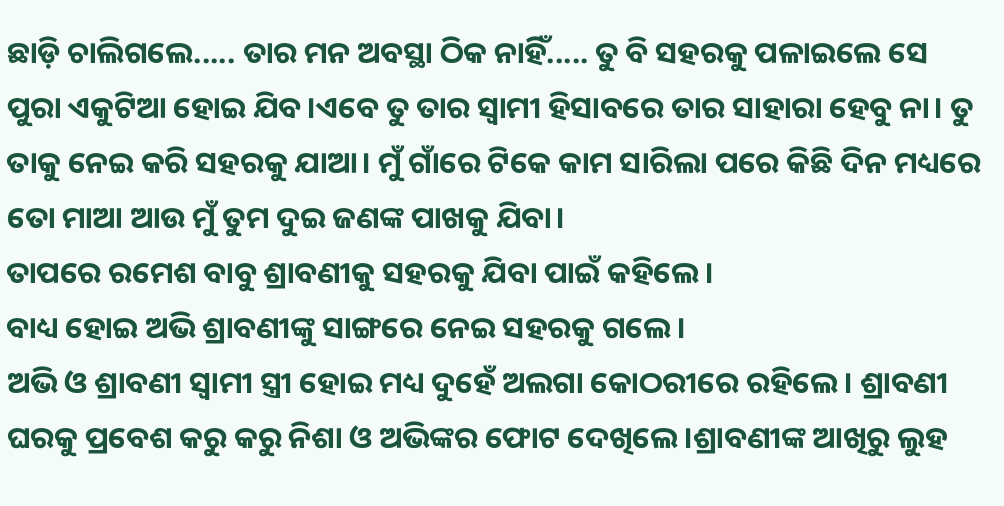ଛାଡ଼ି ଚାଲିଗଲେ..... ତାର ମନ ଅବସ୍ଥା ଠିକ ନାହିଁ..... ତୁ ବି ସହରକୁ ପଳାଇଲେ ସେ ପୁରା ଏକୁଟିଆ ହୋଇ ଯିବ।ଏବେ ତୁ ତାର ସ୍ୱାମୀ ହିସାବରେ ତାର ସାହାରା ହେବୁ ନା। ତୁ ତାକୁ ନେଇ କରି ସହରକୁ ଯାଆ। ମୁଁ ଗାଁରେ ଟିକେ କାମ ସାରିଲା ପରେ କିଛି ଦିନ ମଧ୍ୟରେ ତୋ ମାଆ ଆଉ ମୁଁ ତୁମ ଦୁଇ ଜଣଙ୍କ ପାଖକୁ ଯିବା।
ତାପରେ ରମେଶ ବାବୁ ଶ୍ରାବଣୀକୁ ସହରକୁ ଯିବା ପାଇଁ କହିଲେ।
ବାଧ୍ୟ ହୋଇ ଅଭି ଶ୍ରାବଣୀଙ୍କୁ ସାଙ୍ଗରେ ନେଇ ସହରକୁ ଗଲେ।
ଅଭି ଓ ଶ୍ରାବଣୀ ସ୍ୱାମୀ ସ୍ତ୍ରୀ ହୋଇ ମଧ୍ୟ ଦୁହେଁ ଅଲଗା କୋଠରୀରେ ରହିଲେ। ଶ୍ରାବଣୀ ଘରକୁ ପ୍ରବେଶ କରୁ କରୁ ନିଶା ଓ ଅଭିଙ୍କର ଫୋଟ ଦେଖିଲେ।ଶ୍ରାବଣୀଙ୍କ ଆଖିରୁ ଲୁହ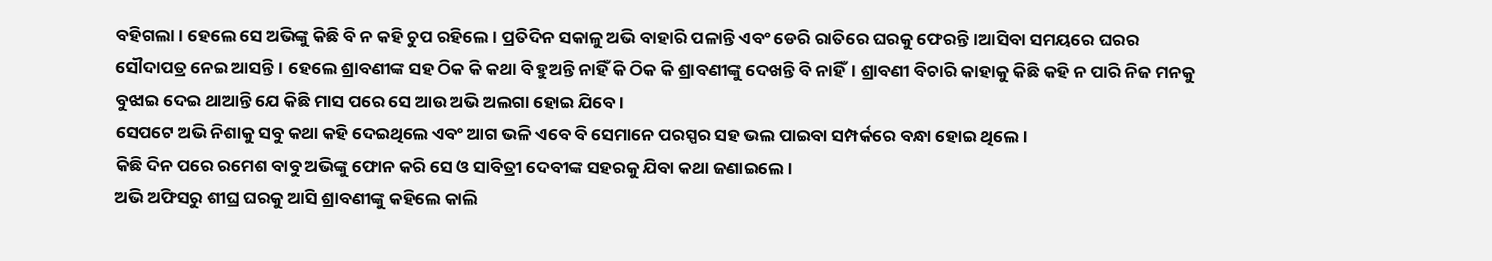ବହିଗଲା। ହେଲେ ସେ ଅଭିଙ୍କୁ କିଛି ବି ନ କହି ଚୁପ ରହିଲେ। ପ୍ରତିଦିନ ସକାଳୁ ଅଭି ବାହାରି ପଳାନ୍ତି ଏବଂ ଡେରି ରାତିରେ ଘରକୁ ଫେରନ୍ତି।ଆସିବା ସମୟରେ ଘରର ସୌଦାପତ୍ର ନେଇ ଆସନ୍ତି। ହେଲେ ଶ୍ରାବଣୀଙ୍କ ସହ ଠିକ କି କଥା ବି ହୁଅନ୍ତି ନାହିଁ କି ଠିକ କି ଶ୍ରାବଣୀଙ୍କୁ ଦେଖନ୍ତି ବି ନାହିଁ। ଶ୍ରାବଣୀ ବିଚାରି କାହାକୁ କିଛି କହି ନ ପାରି ନିଜ ମନକୁ ବୁଝାଇ ଦେଇ ଥାଆନ୍ତି ଯେ କିଛି ମାସ ପରେ ସେ ଆଉ ଅଭି ଅଲଗା ହୋଇ ଯିବେ।
ସେପଟେ ଅଭି ନିଶାକୁ ସବୁ କଥା କହି ଦେଇଥିଲେ ଏବଂ ଆଗ ଭଳି ଏବେ ବି ସେମାନେ ପରସ୍ପର ସହ ଭଲ ପାଇବା ସମ୍ପର୍କରେ ବନ୍ଧା ହୋଇ ଥିଲେ।
କିଛି ଦିନ ପରେ ରମେଶ ବାବୁ ଅଭିଙ୍କୁ ଫୋନ କରି ସେ ଓ ସାବିତ୍ରୀ ଦେବୀଙ୍କ ସହରକୁ ଯିବା କଥା ଜଣାଇଲେ।
ଅଭି ଅଫିସରୁ ଶୀଘ୍ର ଘରକୁ ଆସି ଶ୍ରାବଣୀଙ୍କୁ କହିଲେ କାଲି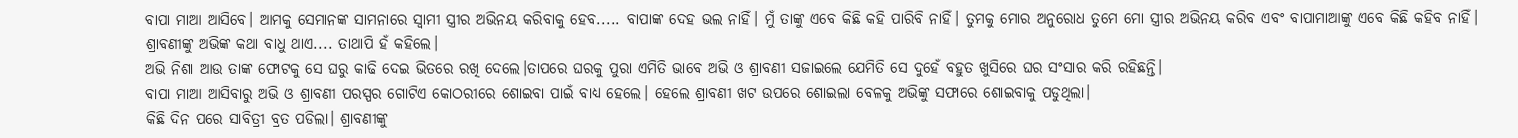ବାପା ମାଆ ଆସିବେ। ଆମକୁ ସେମାନଙ୍କ ସାମନାରେ ସ୍ୱାମୀ ସ୍ତ୍ରୀର ଅଭିନୟ କରିବାକୁ ହେବ..... ବାପାଙ୍କ ଦେହ ଭଲ ନାହିଁ। ମୁଁ ତାଙ୍କୁ ଏବେ କିଛି କହି ପାରିବି ନାହିଁ। ତୁମକୁ ମୋର ଅନୁରୋଧ ତୁମେ ମୋ ସ୍ତ୍ରୀର ଅଭିନୟ କରିବ ଏବଂ ବାପାମାଆଙ୍କୁ ଏବେ କିଛି କହିବ ନାହିଁ।
ଶ୍ରାବଣୀଙ୍କୁ ଅଭିଙ୍କ କଥା ବାଧୁ ଥାଏ.... ତାଥାପି ହଁ କହିଲେ।
ଅଭି ନିଶା ଆଉ ତାଙ୍କ ଫୋଟକୁ ସେ ଘରୁ କାଢି ଦେଇ ଭିତରେ ରଖି ଦେଲେ।ତାପରେ ଘରକୁ ପୁରା ଏମିତି ଭାବେ ଅଭି ଓ ଶ୍ରାବଣୀ ସଜାଇଲେ ଯେମିତି ସେ ଦୁହେଁ ବହୁତ ଖୁସିରେ ଘର ସଂସାର କରି ରହିଛନ୍ତି।
ବାପା ମାଆ ଆସିବାରୁ ଅଭି ଓ ଶ୍ରାବଣୀ ପରସ୍ପର ଗୋଟିଏ କୋଠରୀରେ ଶୋଇବା ପାଇଁ ବାଧ୍ୟ ହେଲେ। ହେଲେ ଶ୍ରାବଣୀ ଖଟ ଉପରେ ଶୋଇଲା ବେଳକୁ ଅଭିଙ୍କୁ ସଫାରେ ଶୋଇବାକୁ ପଡୁଥିଲା।
କିଛି ଦିନ ପରେ ସାବିତ୍ରୀ ବ୍ରତ ପଡିଲା। ଶ୍ରାବଣୀଙ୍କୁ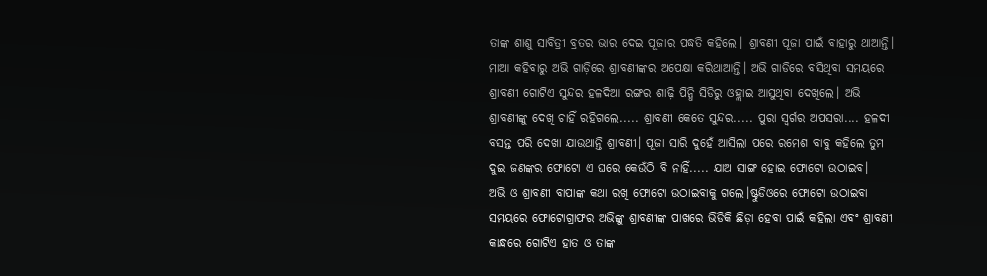ତାଙ୍କ ଶାଶୁ ସାବିତ୍ରୀ ବ୍ରତର ଭାର ଦେଇ ପୂଜାର ପଦ୍ଧତି କହିଲେ। ଶ୍ରାବଣୀ ପୂଜା ପାଇଁ ବାହାରୁ ଥାଆନ୍ତି। ମାଆ କହିବାରୁ ଅଭି ଗାଡ଼ିରେ ଶ୍ରାବଣୀଙ୍କର ଅପେକ୍ଷା କରିଥାଆନ୍ତି। ଅଭି ଗାଡିରେ ବସିଥିବା ସମୟରେ ଶ୍ରାବଣୀ ଗୋଟିଏ ସୁନ୍ଦର ହଳଦିଆ ରଙ୍ଗର ଶାଢ଼ି ପିନ୍ଧି ସିଡିରୁ ଓହ୍ଲାଇ ଆସୁଥିବା ଦେଖିଲେ। ଅଭି ଶ୍ରାବଣୀଙ୍କୁ ଦେଖି ଚାହିଁ ରହିଗଲେ..... ଶ୍ରାବଣୀ କେତେ ସୁନ୍ଦର..... ପୁରା ସ୍ୱର୍ଗର ଅପସରା.... ହଳଦୀ ବସନ୍ତ ପରି ଦେଖା ଯାଉଥାନ୍ତି ଶ୍ରାବଣୀ। ପୂଜା ସାରି ଦୁହେଁ ଆସିଲା ପରେ ରମେଶ ବାବୁ କହିଲେ ତୁମ ଦୁଇ ଜଣଙ୍କର ଫୋଟୋ ଏ ଘରେ କେଉଁଠି ବି ନାହିଁ..... ଯାଅ ସାଙ୍ଗ ହୋଇ ଫୋଟୋ ଉଠାଇବ।
ଅଭି ଓ ଶ୍ରାବଣୀ ବାପାଙ୍କ କଥା ରଖି ଫୋଟୋ ଉଠାଇବାକୁ ଗଲେ।ଷ୍ଟୁଡିଓରେ ଫୋଟୋ ଉଠାଇବା ସମୟରେ ଫୋଟୋଗ୍ରାଫର ଅଭିଙ୍କୁ ଶ୍ରାବଣୀଙ୍କ ପାଖରେ ଭିଡିକି ଛିଡ଼ା ହେବା ପାଇଁ କହିଲା ଏବଂ ଶ୍ରାବଣୀ କାନ୍ଧରେ ଗୋଟିଏ ହାତ ଓ ତାଙ୍କ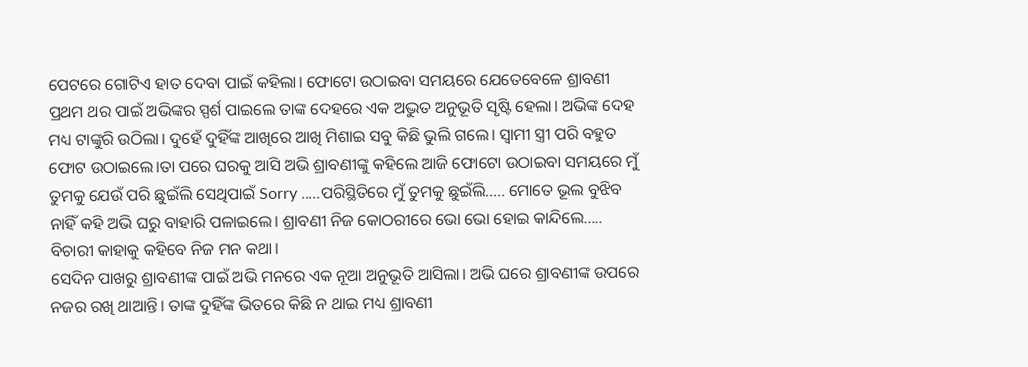ପେଟରେ ଗୋଟିଏ ହାତ ଦେବା ପାଇଁ କହିଲା। ଫୋଟୋ ଉଠାଇବା ସମୟରେ ଯେତେବେଳେ ଶ୍ରାବଣୀ ପ୍ରଥମ ଥର ପାଇଁ ଅଭିଙ୍କର ସ୍ପର୍ଶ ପାଇଲେ ତାଙ୍କ ଦେହରେ ଏକ ଅଦ୍ଭୁତ ଅନୁଭୂତି ସୃଷ୍ଟି ହେଲା। ଅଭିଙ୍କ ଦେହ ମଧ୍ୟ ଟାଙ୍କୁରି ଉଠିଲା। ଦୁହେଁ ଦୁହିଁଙ୍କ ଆଖିରେ ଆଖି ମିଶାଇ ସବୁ କିଛି ଭୁଲି ଗଲେ। ସ୍ୱାମୀ ସ୍ତ୍ରୀ ପରି ବହୁତ ଫୋଟ ଉଠାଇଲେ।ତା ପରେ ଘରକୁ ଆସି ଅଭି ଶ୍ରାବଣୀଙ୍କୁ କହିଲେ ଆଜି ଫୋଟୋ ଉଠାଇବା ସମୟରେ ମୁଁ ତୁମକୁ ଯେଉଁ ପରି ଛୁଇଁଲି ସେଥିପାଇଁ Sorry .....ପରିସ୍ଥିତିରେ ମୁଁ ତୁମକୁ ଛୁଇଁଲି..... ମୋତେ ଭୂଲ ବୁଝିବ ନାହିଁ କହି ଅଭି ଘରୁ ବାହାରି ପଳାଇଲେ। ଶ୍ରାବଣୀ ନିଜ କୋଠରୀରେ ଭୋ ଭୋ ହୋଇ କାନ୍ଦିଲେ..... ବିଚାରୀ କାହାକୁ କହିବେ ନିଜ ମନ କଥା।
ସେଦିନ ପାଖରୁ ଶ୍ରାବଣୀଙ୍କ ପାଇଁ ଅଭି ମନରେ ଏକ ନୂଆ ଅନୁଭୂତି ଆସିଲା। ଅଭି ଘରେ ଶ୍ରାବଣୀଙ୍କ ଉପରେ ନଜର ରଖି ଥାଆନ୍ତି। ତାଙ୍କ ଦୁହିଁଙ୍କ ଭିତରେ କିଛି ନ ଥାଇ ମଧ୍ୟ ଶ୍ରାବଣୀ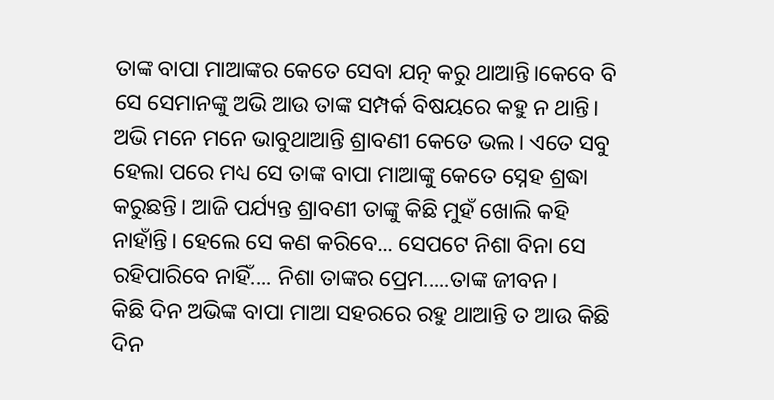ତାଙ୍କ ବାପା ମାଆଙ୍କର କେତେ ସେବା ଯତ୍ନ କରୁ ଥାଆନ୍ତି।କେବେ ବି ସେ ସେମାନଙ୍କୁ ଅଭି ଆଉ ତାଙ୍କ ସମ୍ପର୍କ ବିଷୟରେ କହୁ ନ ଥାନ୍ତି।
ଅଭି ମନେ ମନେ ଭାବୁଥାଆନ୍ତି ଶ୍ରାବଣୀ କେତେ ଭଲ। ଏତେ ସବୁ ହେଲା ପରେ ମଧ୍ୟ ସେ ତାଙ୍କ ବାପା ମାଆଙ୍କୁ କେତେ ସ୍ନେହ ଶ୍ରଦ୍ଧା କରୁଛନ୍ତି। ଆଜି ପର୍ଯ୍ୟନ୍ତ ଶ୍ରାବଣୀ ତାଙ୍କୁ କିଛି ମୁହଁ ଖୋଲି କହି ନାହାଁନ୍ତି। ହେଲେ ସେ କଣ କରିବେ... ସେପଟେ ନିଶା ବିନା ସେ ରହିପାରିବେ ନାହିଁ.... ନିଶା ତାଙ୍କର ପ୍ରେମ.....ତାଙ୍କ ଜୀବନ।
କିଛି ଦିନ ଅଭିଙ୍କ ବାପା ମାଆ ସହରରେ ରହୁ ଥାଆନ୍ତି ତ ଆଉ କିଛି ଦିନ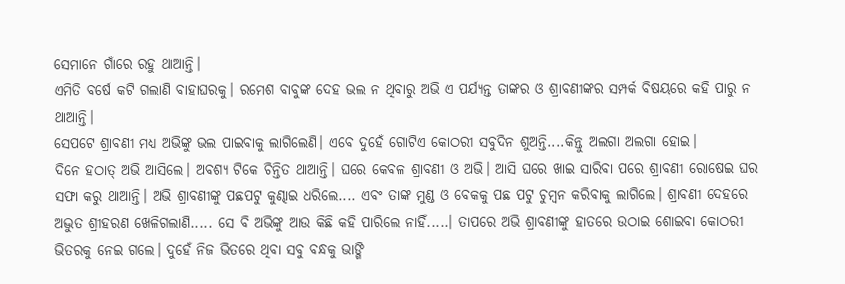ସେମାନେ ଗାଁରେ ରହୁ ଥାଆନ୍ତି।
ଏମିତି ବର୍ଷେ କଟି ଗଲାଣି ବାହାଘରକୁ। ରମେଶ ବାବୁଙ୍କ ଦେହ ଭଲ ନ ଥିବାରୁ ଅଭି ଏ ପର୍ଯ୍ୟନ୍ତ ତାଙ୍କର ଓ ଶ୍ରାବଣୀଙ୍କର ସମ୍ପର୍କ ବିଷୟରେ କହି ପାରୁ ନ ଥାଆନ୍ତି।
ସେପଟେ ଶ୍ରାବଣୀ ମଧ୍ୟ ଅଭିଙ୍କୁ ଭଲ ପାଇବାକୁ ଲାଗିଲେଣି। ଏବେ ଦୁହେଁ ଗୋଟିଏ କୋଠରୀ ସବୁଦିନ ଶୁଅନ୍ତି....କିନ୍ତୁ ଅଲଗା ଅଲଗା ହୋଇ।
ଦିନେ ହଠାତ୍ ଅଭି ଆସିଲେ। ଅବଶ୍ୟ ଟିକେ ଚିନ୍ତିତ ଥାଆନ୍ତି। ଘରେ କେବଳ ଶ୍ରାବଣୀ ଓ ଅଭି। ଆସି ଘରେ ଖାଇ ସାରିବା ପରେ ଶ୍ରାବଣୀ ରୋଷେଇ ଘର ସଫା କରୁ ଥାଆନ୍ତି। ଅଭି ଶ୍ରାବଣୀଙ୍କୁ ପଛପଟୁ କୁଣ୍ଢାଇ ଧରିଲେ.... ଏବଂ ତାଙ୍କ ମୁଣ୍ଡ ଓ ବେକକୁ ପଛ ପଟୁ ଚୁମ୍ବନ କରିବାକୁ ଲାଗିଲେ। ଶ୍ରାବଣୀ ଦେହରେ ଅଦ୍ଭୁତ ଶ୍ରୀହରଣ ଖେଳିଗଲାଣି..... ସେ ବି ଅଭିଙ୍କୁ ଆଉ କିଛି କହି ପାରିଲେ ନାହିଁ.....। ତାପରେ ଅଭି ଶ୍ରାବଣୀଙ୍କୁ ହାତରେ ଉଠାଇ ଶୋଇବା କୋଠରୀ ଭିତରକୁ ନେଇ ଗଲେ। ଦୁହେଁ ନିଜ ଭିତରେ ଥିବା ସବୁ ବନ୍ଧକୁ ଭାଙ୍ଗି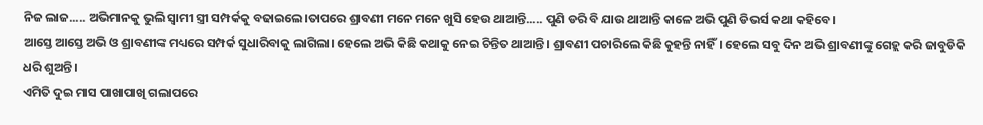ନିଜ ଲାଜ..... ଅଭିମାନକୁ ଭୁଲି ସ୍ୱାମୀ ସ୍ତ୍ରୀ ସମ୍ପର୍କକୁ ବଢାଇଲେ।ତାପରେ ଶ୍ରାବଣୀ ମନେ ମନେ ଖୁସି ହେଉ ଥାଆନ୍ତି..... ପୁଣି ଡରି ବି ଯାଉ ଥାଆନ୍ତି କାଳେ ଅଭି ପୁଣି ଡିଭର୍ସ କଥା କହିବେ।
ଆସ୍ତେ ଆସ୍ତେ ଅଭି ଓ ଶ୍ରାବଣୀଙ୍କ ମଧ୍ୟରେ ସମ୍ପର୍କ ସୁଧାରିବାକୁ ଲାଗିଲା। ହେଲେ ଅଭି କିଛି କଥାକୁ ନେଇ ଚିନ୍ତିତ ଥାଆନ୍ତି। ଶ୍ରାବଣୀ ପଚାରିଲେ କିଛି କୁହନ୍ତି ନାହିଁ। ହେଲେ ସବୁ ଦିନ ଅଭି ଶ୍ରାବଣୀଙ୍କୁ ଗେହ୍ଲ କରି ଜାବୁଡିକି ଧରି ଶୁଅନ୍ତି।
ଏମିତି ଦୁଇ ମାସ ପାଖାପାଖି ଗଲାପରେ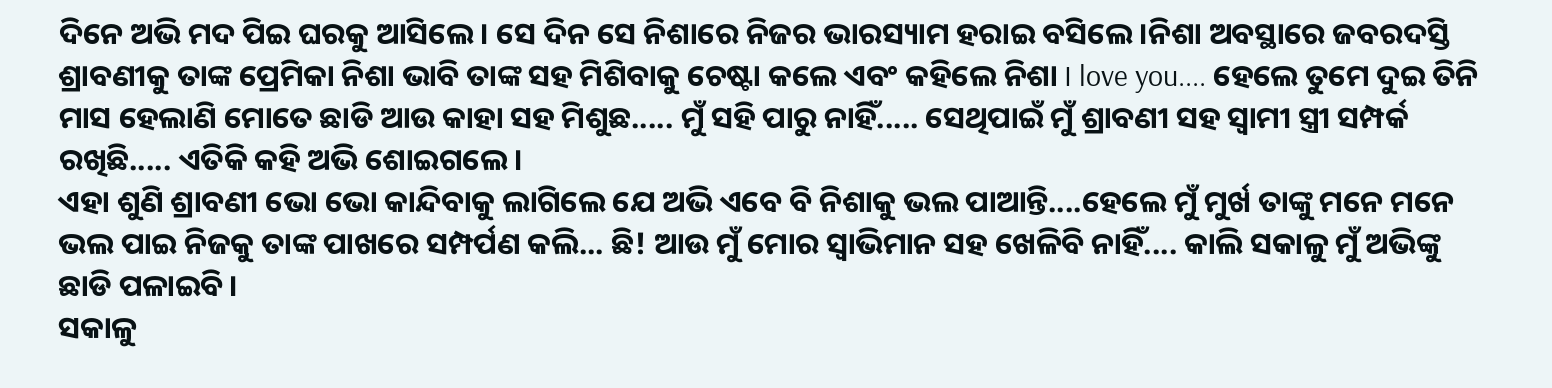ଦିନେ ଅଭି ମଦ ପିଇ ଘରକୁ ଆସିଲେ। ସେ ଦିନ ସେ ନିଶାରେ ନିଜର ଭାରସ୍ୟାମ ହରାଇ ବସିଲେ।ନିଶା ଅବସ୍ଥାରେ ଜବରଦସ୍ତି ଶ୍ରାବଣୀକୁ ତାଙ୍କ ପ୍ରେମିକା ନିଶା ଭାବି ତାଙ୍କ ସହ ମିଶିବାକୁ ଚେଷ୍ଟା କଲେ ଏବଂ କହିଲେ ନିଶା I love you.... ହେଲେ ତୁମେ ଦୁଇ ତିନି ମାସ ହେଲାଣି ମୋତେ ଛାଡି ଆଉ କାହା ସହ ମିଶୁଛ..... ମୁଁ ସହି ପାରୁ ନାହିଁ..... ସେଥିପାଇଁ ମୁଁ ଶ୍ରାବଣୀ ସହ ସ୍ୱାମୀ ସ୍ତ୍ରୀ ସମ୍ପର୍କ ରଖିଛି..... ଏତିକି କହି ଅଭି ଶୋଇଗଲେ।
ଏହା ଶୁଣି ଶ୍ରାବଣୀ ଭୋ ଭୋ କାନ୍ଦିବାକୁ ଲାଗିଲେ ଯେ ଅଭି ଏବେ ବି ନିଶାକୁ ଭଲ ପାଆନ୍ତି....ହେଲେ ମୁଁ ମୁର୍ଖ ତାଙ୍କୁ ମନେ ମନେ ଭଲ ପାଇ ନିଜକୁ ତାଙ୍କ ପାଖରେ ସମ୍ପର୍ପଣ କଲି... ଛି! ଆଉ ମୁଁ ମୋର ସ୍ବାଭିମାନ ସହ ଖେଳିବି ନାହିଁ.... କାଲି ସକାଳୁ ମୁଁ ଅଭିଙ୍କୁ ଛାଡି ପଳାଇବି।
ସକାଳୁ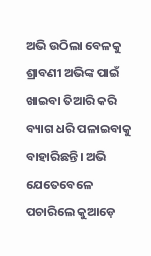ଅଭି ଉଠିଲା ବେଳକୁ ଶ୍ରାବଣୀ ଅଭିଙ୍କ ପାଇଁ ଖାଇବା ତିଆରି କରି ବ୍ୟାଗ ଧରି ପଳାଇବାକୁ ବାହାରିଛନ୍ତି। ଅଭି ଯେତେବେଳେ ପଚାରିଲେ କୁଆଡ଼େ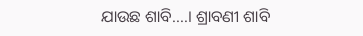ଯାଉଛ ଶାବି....। ଶ୍ରାବଣୀ ଶାବି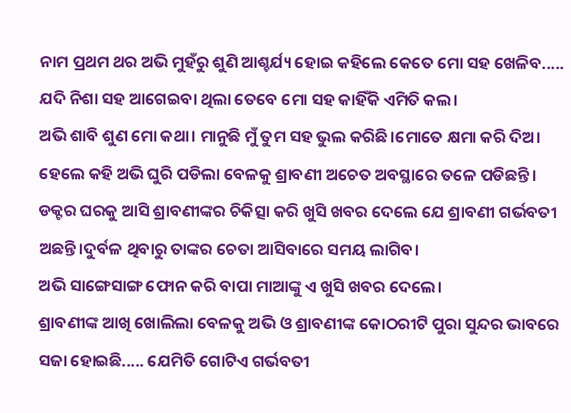ନାମ ପ୍ରଥମ ଥର ଅଭି ମୁହଁରୁ ଶୁଣି ଆଶ୍ଚର୍ଯ୍ୟ ହୋଇ କହିଲେ କେତେ ମୋ ସହ ଖେଳିବ..... ଯଦି ନିଶା ସହ ଆଗେଇବା ଥିଲା ତେବେ ମୋ ସହ କାହିଁକି ଏମିତି କଲ।
ଅଭି ଶାବି ଶୁଣ ମୋ କଥା। ମାନୁଛି ମୁଁ ତୁମ ସହ ଭୁଲ କରିଛି।ମୋତେ କ୍ଷମା କରି ଦିଅ। ହେଲେ କହି ଅଭି ଘୁରି ପଡିଲା ବେଳକୁ ଶ୍ରାବଣୀ ଅଚେତ ଅବସ୍ଥାରେ ତଳେ ପଡିଛନ୍ତି। ଡକ୍ଟର ଘରକୁ ଆସି ଶ୍ରାବଣୀଙ୍କର ଚିକିତ୍ସା କରି ଖୁସି ଖବର ଦେଲେ ଯେ ଶ୍ରାବଣୀ ଗର୍ଭବତୀ ଅଛନ୍ତି।ଦୁର୍ବଳ ଥିବାରୁ ତାଙ୍କର ଚେତା ଆସିବାରେ ସମୟ ଲାଗିବ।
ଅଭି ସାଙ୍ଗେସାଙ୍ଗ ଫୋନ କରି ବାପା ମାଆଙ୍କୁ ଏ ଖୁସି ଖବର ଦେଲେ।
ଶ୍ରାବଣୀଙ୍କ ଆଖି ଖୋଲିଲା ବେଳକୁ ଅଭି ଓ ଶ୍ରାବଣୀଙ୍କ କୋଠରୀଟି ପୁରା ସୁନ୍ଦର ଭାବରେ ସଜା ହୋଇଛି..... ଯେମିତି ଗୋଟିଏ ଗର୍ଭବତୀ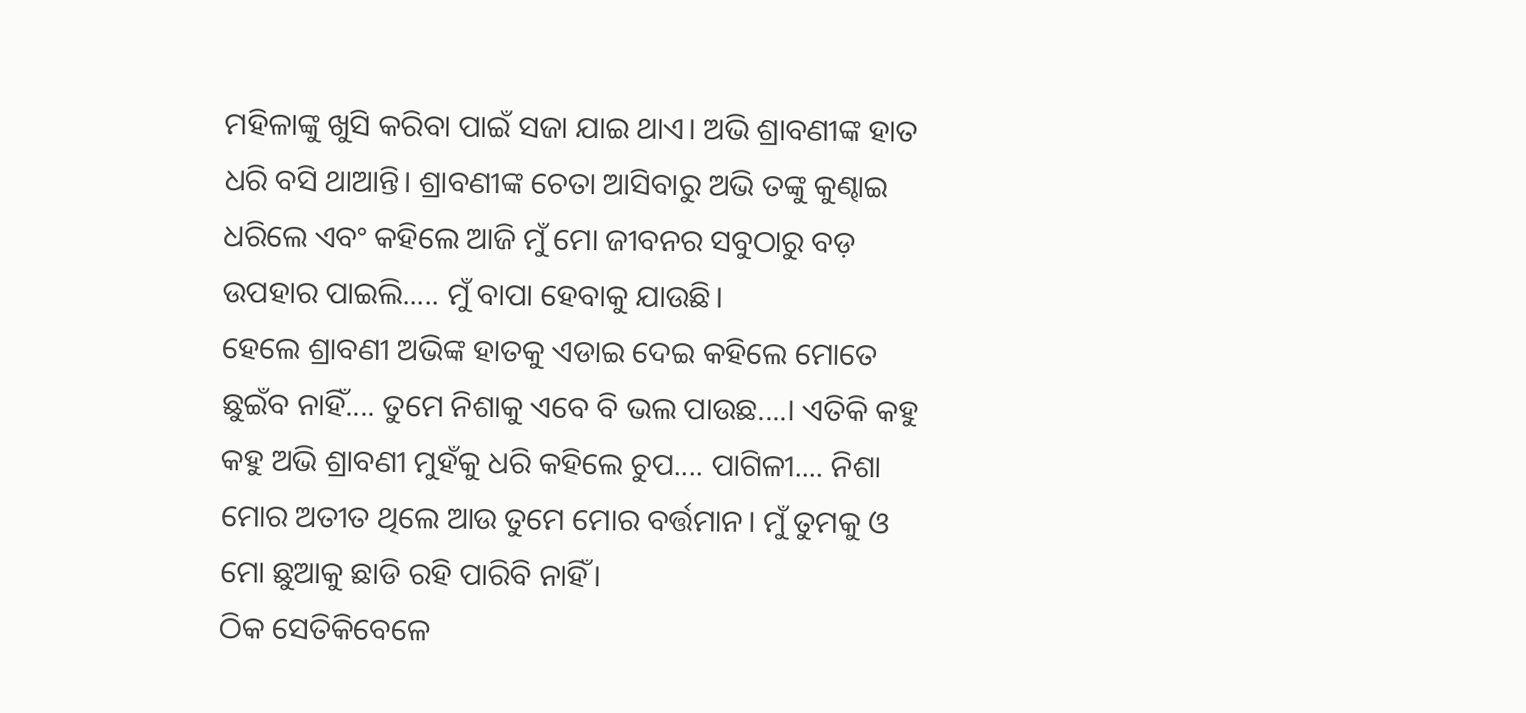ମହିଳାଙ୍କୁ ଖୁସି କରିବା ପାଇଁ ସଜା ଯାଇ ଥାଏ। ଅଭି ଶ୍ରାବଣୀଙ୍କ ହାତ ଧରି ବସି ଥାଆନ୍ତି। ଶ୍ରାବଣୀଙ୍କ ଚେତା ଆସିବାରୁ ଅଭି ତଙ୍କୁ କୁଣ୍ଢାଇ ଧରିଲେ ଏବଂ କହିଲେ ଆଜି ମୁଁ ମୋ ଜୀବନର ସବୁଠାରୁ ବଡ଼ ଉପହାର ପାଇଲି..... ମୁଁ ବାପା ହେବାକୁ ଯାଉଛି।
ହେଲେ ଶ୍ରାବଣୀ ଅଭିଙ୍କ ହାତକୁ ଏଡାଇ ଦେଇ କହିଲେ ମୋତେ ଛୁଇଁବ ନାହିଁ.... ତୁମେ ନିଶାକୁ ଏବେ ବି ଭଲ ପାଉଛ....। ଏତିକି କହୁ କହୁ ଅଭି ଶ୍ରାବଣୀ ମୁହଁକୁ ଧରି କହିଲେ ଚୁପ.... ପାଗିଳୀ.... ନିଶା ମୋର ଅତୀତ ଥିଲେ ଆଉ ତୁମେ ମୋର ବର୍ତ୍ତମାନ। ମୁଁ ତୁମକୁ ଓ ମୋ ଛୁଆକୁ ଛାଡି ରହି ପାରିବି ନାହିଁ।
ଠିକ ସେତିକିବେଳେ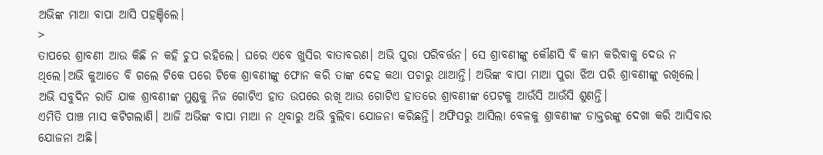ଅଭିଙ୍କ ମାଆ ବାପା ଆସି ପହଞ୍ଚିଲେ।
>
ତାପରେ ଶ୍ରାବଣୀ ଆଉ କିଛି ନ କହି ଚୁପ ରହିଲେ। ଘରେ ଏବେ ଖୁସିର ବାତାବରଣ। ଅଭି ପୁରା ପରିବର୍ତ୍ତନ। ସେ ଶ୍ରାବଣୀଙ୍କୁ କୌଣସି ବି କାମ କରିବାକୁ ଦେଉ ନ ଥିଲେ।ଅଭି କୁଆଡେ ବି ଗଲେ ଟିକେ ପରେ ଟିକେ ଶ୍ରାବଣୀଙ୍କୁ ଫୋନ କରି ତାଙ୍କ ଦେହ କଥା ପଚାରୁ ଥାଆନ୍ତି। ଅଭିଙ୍କ ବାପା ମାଆ ପୁରା ଝିଅ ପରି ଶ୍ରାବଣୀଙ୍କୁ ରଖିଲେ। ଅଭି ସବୁଦିନ ରାତି ଯାକ ଶ୍ରାବଣୀଙ୍କ ମୁଣ୍ଡକୁ ନିଜ ଗୋଟିଏ ହାତ ଉପରେ ରଖି ଆଉ ଗୋଟିଏ ହାତରେ ଶ୍ରାବଣୀଙ୍କ ପେଟକୁ ଆଉଁସି ଆଉଁସି ଶୁଣନ୍ତି।
ଏମିତି ପାଞ୍ଚ ମାସ କଟିଗଲାଣି। ଆଜି ଅଭିଙ୍କ ବାପା ମାଆ ନ ଥିବାରୁ ଅଭି ବୁଲିବା ଯୋଜନା କରିଛନ୍ତି। ଅଫିସରୁ ଆସିଲା ବେଳକୁ ଶ୍ରାବଣୀଙ୍କ ଡାକ୍ତରଙ୍କୁ ଦେଖା କରି ଆସିବାର ଯୋଜନା ଅଛି।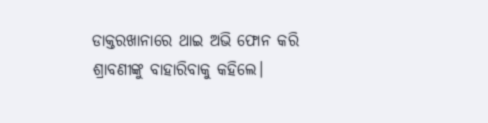ଡାକ୍ତରଖାନାରେ ଥାଇ ଅଭି ଫୋନ କରି ଶ୍ରାବଣୀଙ୍କୁ ବାହାରିବାକୁ କହିଲେ।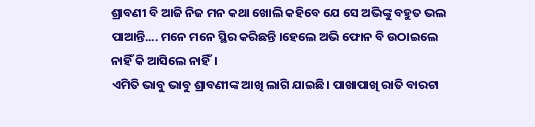ଶ୍ରାବଣୀ ବି ଆଜି ନିଜ ମନ କଥା ଖୋଲି କହିବେ ଯେ ସେ ଅଭିଙ୍କୁ ବହୁତ ଭଲ ପାଆନ୍ତି.... ମନେ ମନେ ସ୍ଥିର କରିଛନ୍ତି ।ହେଲେ ଅଭି ଫୋନ ବି ଉଠାଇଲେ ନାହିଁ କି ଆସିଲେ ନାହିଁ।
ଏମିତି ଭାବୁ ଭାବୁ ଶ୍ରାବଣୀଙ୍କ ଆଖି ଲାଗି ଯାଇଛି। ପାଖାପାଖି ରାତି ବାରଟା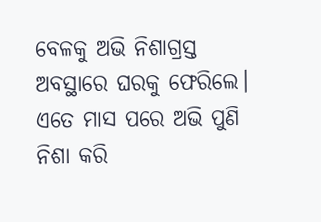ବେଳକୁ ଅଭି ନିଶାଗ୍ରସ୍ତ ଅବସ୍ଥାରେ ଘରକୁ ଫେରିଲେ।
ଏତେ ମାସ ପରେ ଅଭି ପୁଣି ନିଶା କରି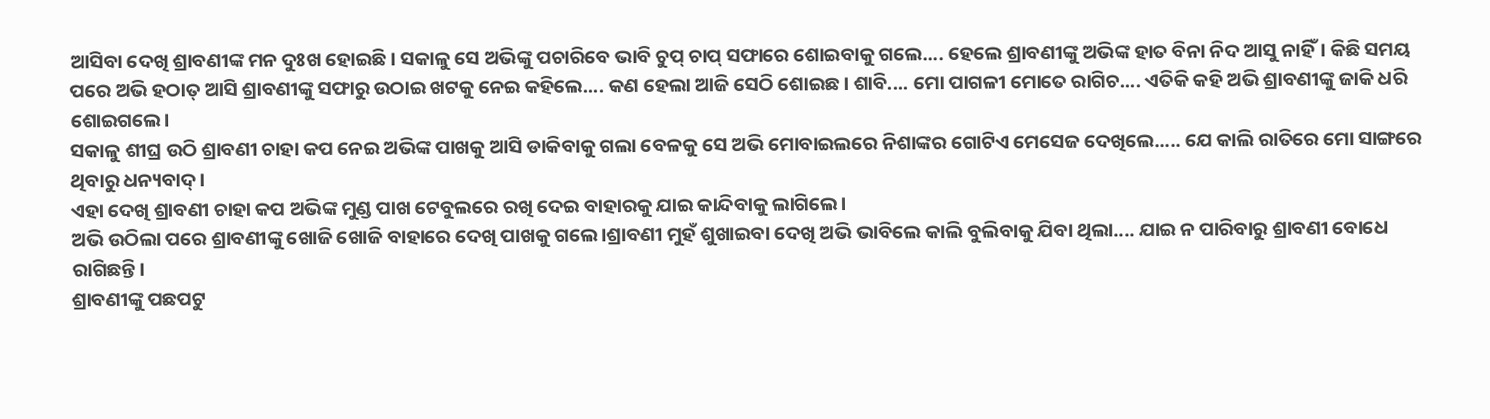ଆସିବା ଦେଖି ଶ୍ରାବଣୀଙ୍କ ମନ ଦୁଃଖ ହୋଇଛି। ସକାଳୁ ସେ ଅଭିଙ୍କୁ ପଚାରିବେ ଭାବି ଚୁପ୍ ଚାପ୍ ସଫାରେ ଶୋଇବାକୁ ଗଲେ.... ହେଲେ ଶ୍ରାବଣୀଙ୍କୁ ଅଭିଙ୍କ ହାତ ବିନା ନିଦ ଆସୁ ନାହିଁ। କିଛି ସମୟ ପରେ ଅଭି ହଠାତ୍ ଆସି ଶ୍ରାବଣୀଙ୍କୁ ସଫାରୁ ଉଠାଇ ଖଟକୁ ନେଇ କହିଲେ.... କଣ ହେଲା ଆଜି ସେଠି ଶୋଇଛ। ଶାବି.... ମୋ ପାଗଳୀ ମୋତେ ରାଗିଚ.... ଏତିକି କହି ଅଭି ଶ୍ରାବଣୀଙ୍କୁ ଜାକି ଧରି ଶୋଇଗଲେ।
ସକାଳୁ ଶୀଘ୍ର ଉଠି ଶ୍ରାବଣୀ ଚାହା କପ ନେଇ ଅଭିଙ୍କ ପାଖକୁ ଆସି ଡାକିବାକୁ ଗଲା ବେଳକୁ ସେ ଅଭି ମୋବାଇଲରେ ନିଶାଙ୍କର ଗୋଟିଏ ମେସେଜ ଦେଖିଲେ..... ଯେ କାଲି ରାତିରେ ମୋ ସାଙ୍ଗରେ ଥିବାରୁ ଧନ୍ୟବାଦ୍।
ଏହା ଦେଖି ଶ୍ରାବଣୀ ଚାହା କପ ଅଭିଙ୍କ ମୁଣ୍ଡ ପାଖ ଟେବୁଲରେ ରଖି ଦେଇ ବାହାରକୁ ଯାଇ କାନ୍ଦିବାକୁ ଲାଗିଲେ।
ଅଭି ଉଠିଲା ପରେ ଶ୍ରାବଣୀଙ୍କୁ ଖୋଜି ଖୋଜି ବାହାରେ ଦେଖି ପାଖକୁ ଗଲେ।ଶ୍ରାବଣୀ ମୁହଁ ଶୁଖାଇବା ଦେଖି ଅଭି ଭାବିଲେ କାଲି ବୁଲିବାକୁ ଯିବା ଥିଲା.... ଯାଇ ନ ପାରିବାରୁ ଶ୍ରାବଣୀ ବୋଧେ ରାଗିଛନ୍ତି।
ଶ୍ରାବଣୀଙ୍କୁ ପଛପଟୁ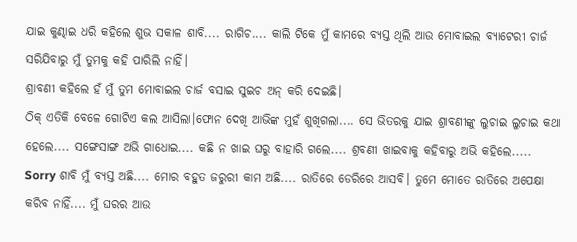ଯାଇ କୁଣ୍ଢାଇ ଧରି କହିଲେ ଶୁଭ ସକାଳ ଶାବି.... ରାଗିଚ.... କାଲି ଟିକେ ମୁଁ କାମରେ ବ୍ୟସ୍ତ ଥିଲି ଆଉ ମୋବାଇଲ ବ୍ୟାଟେରୀ ଚାର୍ଜ ସରିଯିବାରୁ ମୁଁ ତୁମକୁ କହି ପାରିଲି ନାହିଁ।
ଶ୍ରାବଣୀ କହିଲେ ହଁ ମୁଁ ତୁମ ମୋବାଇଲ ଚାର୍ଜ ବସାଇ ସୁଇଚ ଅନ୍ କରି ଦେଇଛି।
ଠିକ୍ ଏତିକି ବେଳେ ଗୋଟିଏ କଲ ଆସିଲା।ଫୋନ ଦେଖି ଆଭିଙ୍କ ମୁହଁ ଶୁଖିଗଲା.... ସେ ଭିତରକୁ ଯାଇ ଶ୍ରାବଣୀଙ୍କୁ ଲୁଚାଇ ଲୁଚାଇ କଥା ହେଲେ.... ସଙ୍ଗେସାଙ୍ଗ ଅଭି ଗାଧୋଇ.... କଛି ନ ଖାଇ ଘରୁ ବାହାରି ଗଲେ.... ଶ୍ରବଣୀ ଖାଇବାକୁ କହିବାରୁ ଅଭି କହିଲେ..... Sorry ଶାବି ମୁଁ ବ୍ୟସ୍ତ ଅଛି.... ମୋର ବହୁତ ଜରୁରୀ କାମ ଅଛି.... ରାତିରେ ଡେରିରେ ଆସବି। ତୁମେ ମୋତେ ରାତିରେ ଅପେକ୍ଷା କରିବ ନାହିଁ.... ମୁଁ ଘରର ଆଉ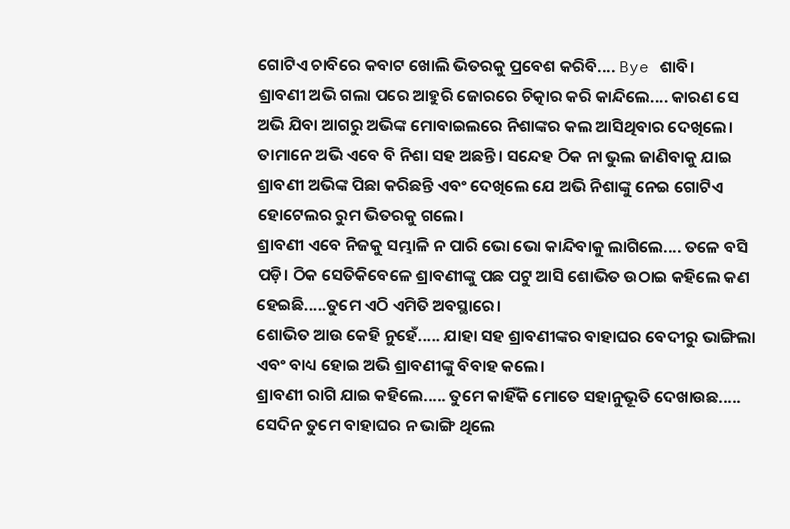ଗୋଟିଏ ଚାବିରେ କବାଟ ଖୋଲି ଭିତରକୁ ପ୍ରବେଶ କରିବି.... Bye ଶାବି।
ଶ୍ରାବଣୀ ଅଭି ଗଲା ପରେ ଆହୁରି ଜୋରରେ ଚିତ୍କାର କରି କାନ୍ଦିଲେ.... କାରଣ ସେ ଅଭି ଯିବା ଆଗରୁ ଅଭିଙ୍କ ମୋବାଇଲରେ ନିଶାଙ୍କର କଲ ଆସିଥିବାର ଦେଖିଲେ। ତାମାନେ ଅଭି ଏବେ ବି ନିଶା ସହ ଅଛନ୍ତି। ସନ୍ଦେହ ଠିକ ନା ଭୁଲ ଜାଣିବାକୁ ଯାଇ ଶ୍ରାବଣୀ ଅଭିଙ୍କ ପିଛା କରିଛନ୍ତି ଏବଂ ଦେଖିଲେ ଯେ ଅଭି ନିଶାଙ୍କୁ ନେଇ ଗୋଟିଏ ହୋଟେଲର ରୁମ ଭିତରକୁ ଗଲେ।
ଶ୍ରାବଣୀ ଏବେ ନିଜକୁ ସମ୍ଭାଳି ନ ପାରି ଭୋ ଭୋ କାନ୍ଦିବାକୁ ଲାଗିଲେ.... ତଳେ ବସି ପଡ଼ି। ଠିକ ସେତିକିବେଳେ ଶ୍ରାବଣୀଙ୍କୁ ପଛ ପଟୁ ଆସି ଶୋଭିତ ଉଠାଇ କହିଲେ କଣ ହେଇଛି.....ତୁମେ ଏଠି ଏମିତି ଅବସ୍ଥାରେ।
ଶୋଭିତ ଆଉ କେହି ନୁହେଁ..... ଯାହା ସହ ଶ୍ରାବଣୀଙ୍କର ବାହାଘର ବେଦୀରୁ ଭାଙ୍ଗିଲା ଏବଂ ବାଧ୍ୟ ହୋଇ ଅଭି ଶ୍ରାବଣୀଙ୍କୁ ବିବାହ କଲେ।
ଶ୍ରାବଣୀ ରାଗି ଯାଇ କହିଲେ..... ତୁମେ କାହିଁକି ମୋତେ ସହାନୁଭୂତି ଦେଖାଉଛ..... ସେଦିନ ତୁମେ ବାହାଘର ନ ଭାଙ୍ଗି ଥିଲେ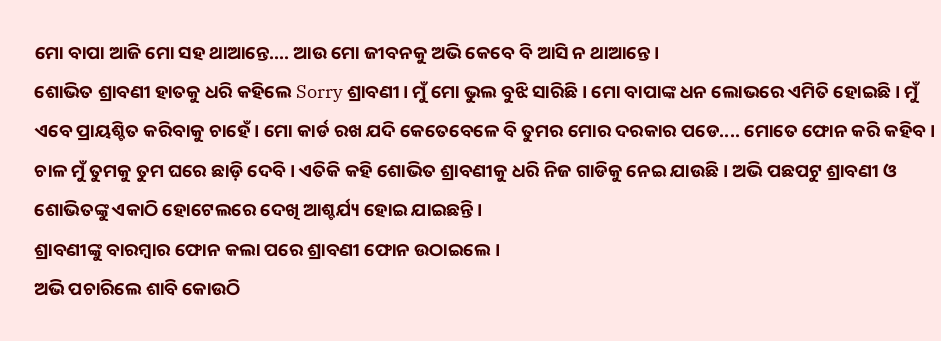ମୋ ବାପା ଆଜି ମୋ ସହ ଥାଆନ୍ତେ.... ଆଉ ମୋ ଜୀବନକୁ ଅଭି କେବେ ବି ଆସି ନ ଥାଆନ୍ତେ।
ଶୋଭିତ ଶ୍ରାବଣୀ ହାତକୁ ଧରି କହିଲେ Sorry ଶ୍ରାବଣୀ। ମୁଁ ମୋ ଭୁଲ ବୁଝି ସାରିଛି। ମୋ ବାପାଙ୍କ ଧନ ଲୋଭରେ ଏମିତି ହୋଇଛି। ମୁଁ ଏବେ ପ୍ରାୟଶ୍ଚିତ କରିବାକୁ ଚାହେଁ। ମୋ କାର୍ଡ ରଖ ଯଦି କେତେବେଳେ ବି ତୁମର ମୋର ଦରକାର ପଡେ.... ମୋତେ ଫୋନ କରି କହିବ। ଚାଳ ମୁଁ ତୁମକୁ ତୁମ ଘରେ ଛାଡ଼ି ଦେବି। ଏତିକି କହି ଶୋଭିତ ଶ୍ରାବଣୀକୁ ଧରି ନିଜ ଗାଡିକୁ ନେଇ ଯାଉଛି। ଅଭି ପଛପଟୁ ଶ୍ରାବଣୀ ଓ ଶୋଭିତଙ୍କୁ ଏକାଠି ହୋଟେଲରେ ଦେଖି ଆଶ୍ଚର୍ଯ୍ୟ ହୋଇ ଯାଇଛନ୍ତି।
ଶ୍ରାବଣୀଙ୍କୁ ବାରମ୍ବାର ଫୋନ କଲା ପରେ ଶ୍ରାବଣୀ ଫୋନ ଉଠାଇଲେ।
ଅଭି ପଚାରିଲେ ଶାବି କୋଉଠି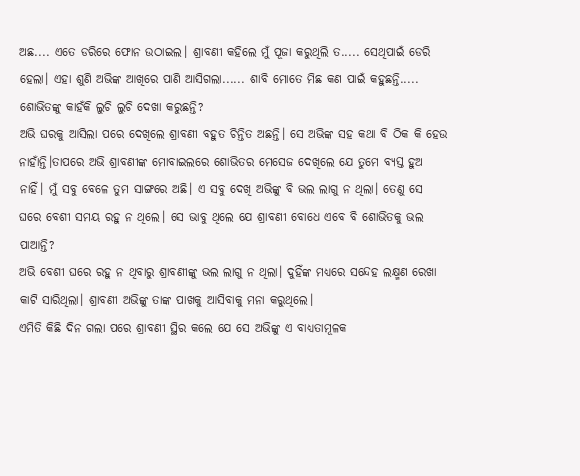ଅଛ.... ଏତେ ଡରିରେ ଫୋନ ଉଠାଇଲ। ଶ୍ରାବଣୀ କହିଲେ ମୁଁ ପୂଜା କରୁଥିଲି ତ..... ସେଥିପାଇଁ ଡେରି ହେଲା। ଏହା ଶୁଣି ଅଭିଙ୍କ ଆଖିରେ ପାଣି ଆସିଗଲା...... ଶାବି ମୋତେ ମିଛ କଣ ପାଇଁ କହୁଛନ୍ତି..... ଶୋଭିତଙ୍କୁ କାହଁକି ଲୁଚି ଲୁଚି ଦେଖା କରୁଛନ୍ତି?
ଅଭି ଘରକୁ ଆସିଲା ପରେ ଦେଖିଲେ ଶ୍ରାବଣୀ ବହୁତ ଚିନ୍ତିତ ଅଛନ୍ତି। ସେ ଅଭିଙ୍କ ସହ କଥା ବି ଠିକ କି ହେଉ ନାହାଁନ୍ତି।ତାପରେ ଅଭି ଶ୍ରାବଣୀଙ୍କ ମୋବାଇଲରେ ଶୋଭିତର ମେସେଜ ଦେଖିଲେ ଯେ ତୁମେ ବ୍ୟସ୍ତ ହୁଅ ନାହିଁ। ମୁଁ ସବୁ ବେଳେ ତୁମ ସାଙ୍ଗରେ ଅଛି। ଏ ସବୁ ଦେଖି ଅଭିଙ୍କୁ ବି ଭଲ ଲାଗୁ ନ ଥିଲା। ତେଣୁ ସେ ଘରେ ବେଶୀ ସମୟ ରହୁ ନ ଥିଲେ। ସେ ଭାବୁ ଥିଲେ ଯେ ଶ୍ରାବଣୀ ବୋଧେ ଏବେ ବି ଶୋଭିତକୁ ଭଲ ପାଆନ୍ତି?
ଅଭି ବେଶୀ ଘରେ ରହୁ ନ ଥିବାରୁ ଶ୍ରାବଣୀଙ୍କୁ ଭଲ ଲାଗୁ ନ ଥିଲା। ଦୁହିଁଙ୍କ ମଧ୍ୟରେ ସନ୍ଦେହ ଲକ୍ଷ୍ମଣ ରେଖା କାଟି ସାରିଥିଲା। ଶ୍ରାବଣୀ ଅଭିଙ୍କୁ ତାଙ୍କ ପାଖକୁ ଆସିବାକୁ ମନା କରୁଥିଲେ।
ଏମିତି କିଛି ଦିନ ଗଲା ପରେ ଶ୍ରାବଣୀ ସ୍ଥିର କଲେ ଯେ ସେ ଅଭିଙ୍କୁ ଏ ବାଧ୍ୟତାମୂଳକ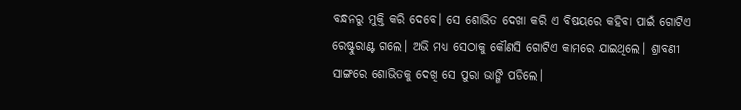ବନ୍ଧନରୁ ମୁକ୍ତି କରି ଦେବେ। ସେ ଶୋଭିତ ଦେଖା କରି ଏ ବିଷୟରେ କହିବା ପାଇଁ ଗୋଟିଏ ରେଷ୍ଟୁରାଣ୍ଟ ଗଲେ। ଅଭି ମଧ୍ୟ ସେଠାକୁ କୌଣସି ଗୋଟିଏ କାମରେ ଯାଇଥିଲେ। ଶ୍ରାବଣୀ ସାଙ୍ଗରେ ଶୋଭିତକୁ ଦେଖି ସେ ପୁରା ଭାଙ୍ଗି ପଡିଲେ।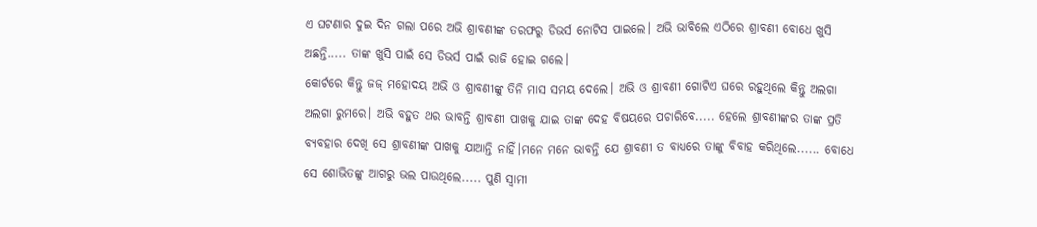ଏ ଘଟଣାର ଦୁଇ ଦିନ ଗଲା ପରେ ଅଭି ଶ୍ରାବଣୀଙ୍କ ତରଫରୁ ଡିଭର୍ସ ନୋଟିସ ପାଇଲେ। ଅଭି ଭାବିଲେ ଏଠିରେ ଶ୍ରାବଣୀ ବୋଧେ ଖୁସି ଅଛନ୍ତି..... ତାଙ୍କ ଖୁସି ପାଇଁ ସେ ଡିଭର୍ସ ପାଇଁ ରାଜି ହୋଇ ଗଲେ।
କୋର୍ଟରେ କିନ୍ତୁ ଜଜ୍ ମହୋଦୟ ଅଭି ଓ ଶ୍ରାବଣୀଙ୍କୁ ତିନି ମାସ ସମୟ ଦେଲେ। ଅଭି ଓ ଶ୍ରାବଣୀ ଗୋଟିଏ ଘରେ ରହୁଥିଲେ କିନ୍ତୁ ଅଲଗା ଅଲଗା ରୁମରେ। ଅଭି ବହୁତ ଥର ଭାବନ୍ତି ଶ୍ରାବଣୀ ପାଖକୁ ଯାଇ ତାଙ୍କ ଦେହ ବିଷୟରେ ପଚାରିବେ..... ହେଲେ ଶ୍ରାବଣୀଙ୍କର ତାଙ୍କ ପ୍ରତି ବ୍ୟବହାର ଦେଖି ସେ ଶ୍ରାବଣୀଙ୍କ ପାଖକୁ ଯାଆନ୍ତି ନାହିଁ।ମନେ ମନେ ଭାବନ୍ତି ଯେ ଶ୍ରାବଣୀ ତ ବାଧ୍ୟରେ ତାଙ୍କୁ ବିବାହ କରିଥିଲେ...... ବୋଧେ ସେ ଶୋଭିତଙ୍କୁ ଆଗରୁ ଭଲ ପାଉଥିଲେ..... ପୁଣି ସ୍ୱାମୀ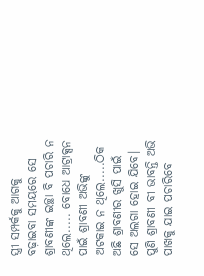ସ୍ତ୍ରୀ ସମ୍ପର୍କକୁ ଆଗକୁ ବଢ଼ାଇବା ସମୟରେ ସେ ଶ୍ରାବଣୀଙ୍କ ଇଚ୍ଛା ବି ପଚାରି ନ ଥିଲେ..... ବୋଧେ ଆଟ୍ରାକ୍ସନ ପାଇଁ ଶ୍ରାବଣୀ ଅଭିଙ୍କୁ ଅଟକାଇ ନ ଥିଲେ.....ଠିକ ଅଛି ଶ୍ରାବଣୀର ଖୁସି ପାଇଁ ସେ ଅଲଗା ହୋଇ ଯିବେ।
ପୁଣି ଶ୍ରାବଣୀ ବୀ ଭାବନ୍ତି ଅଭି ପାଖକୁ ଯାଇ ପଚାରିବେ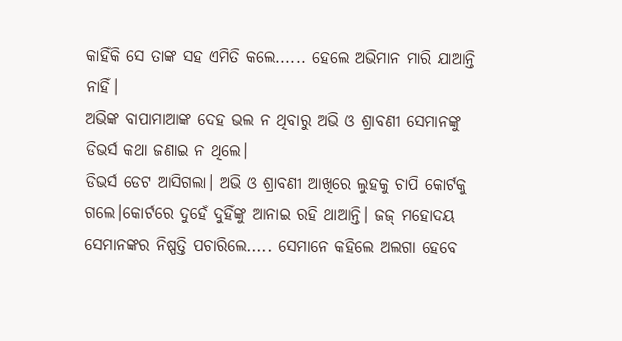କାହିଁକି ସେ ତାଙ୍କ ସହ ଏମିତି କଲେ...... ହେଲେ ଅଭିମାନ ମାରି ଯାଆନ୍ତି ନାହିଁ।
ଅଭିଙ୍କ ବାପାମାଆଙ୍କ ଦେହ ଭଲ ନ ଥିବାରୁ ଅଭି ଓ ଶ୍ରାବଣୀ ସେମାନଙ୍କୁ ଡିଭର୍ସ କଥା ଜଣାଇ ନ ଥିଲେ।
ଡିଭର୍ସ ଡେଟ ଆସିଗଲା। ଅଭି ଓ ଶ୍ରାବଣୀ ଆଖିରେ ଲୁହକୁ ଚାପି କୋର୍ଟକୁ ଗଲେ।କୋର୍ଟରେ ଦୁହେଁ ଦୁହିଁଙ୍କୁ ଆନାଇ ରହି ଥାଆନ୍ତି। ଜଜ୍ ମହୋଦୟ ସେମାନଙ୍କର ନିଷ୍ପତ୍ତି ପଚାରିଲେ..... ସେମାନେ କହିଲେ ଅଲଗା ହେବେ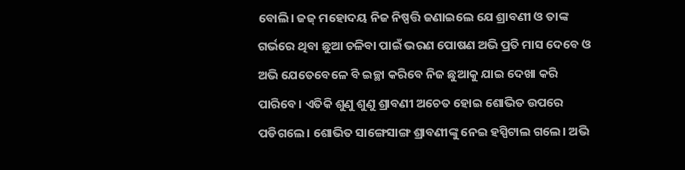ବୋଲି। ଜଜ୍ ମହୋଦୟ ନିଜ ନିଷ୍ପତ୍ତି ଜଣାଇଲେ ଯେ ଶ୍ରାବଣୀ ଓ ତାଙ୍କ ଗର୍ଭରେ ଥିବା ଛୁଆ ଚଳିବା ପାଇଁ ଭରଣ ପୋଷଣ ଅଭି ପ୍ରତି ମାସ ଦେବେ ଓ ଅଭି ଯେତେବେଳେ ବି ଇଚ୍ଛା କରିବେ ନିଜ ଛୁଆକୁ ଯାଇ ଦେଖା କରି ପାରିବେ। ଏତିକି ଶୁଣୁ ଶୁଣୁ ଶ୍ରାବଣୀ ଅଚେତ ହୋଇ ଶୋଭିତ ଉପରେ ପଡିଗଲେ। ଶୋଭିତ ସାଙ୍ଗେସାଙ୍ଗ ଶ୍ରାବଣୀଙ୍କୁ ନେଇ ହସ୍ପିଟାଲ ଗଲେ। ଅଭି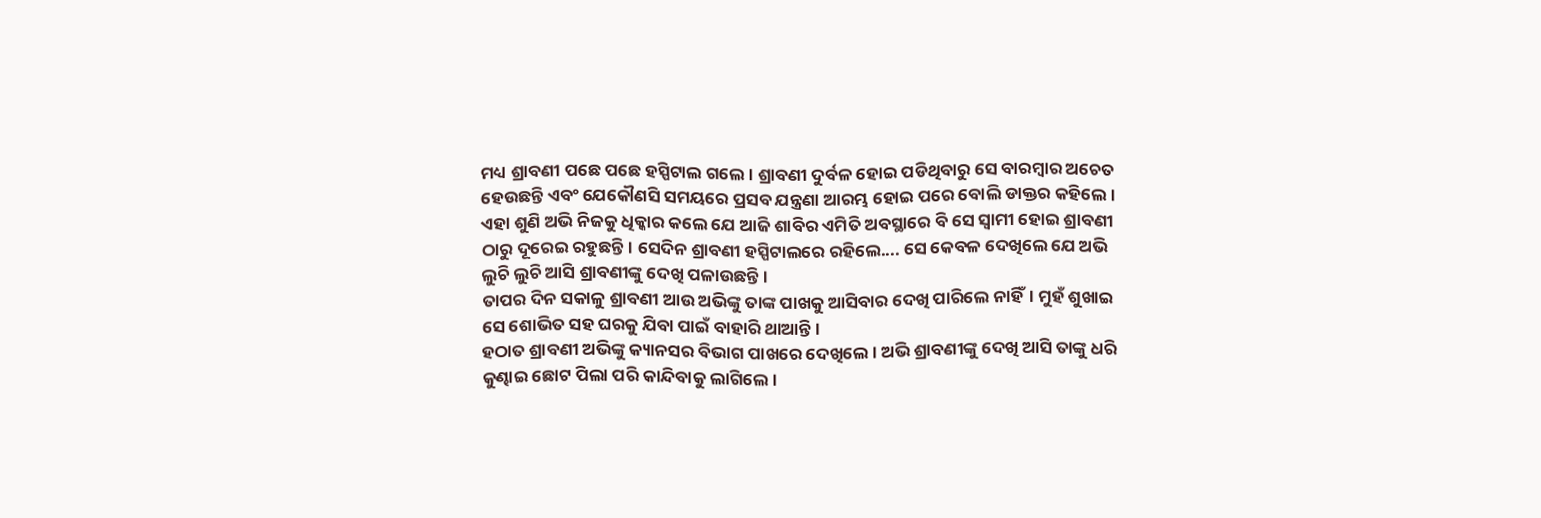ମଧ୍ୟ ଶ୍ରାବଣୀ ପଛେ ପଛେ ହସ୍ପିଟାଲ ଗଲେ। ଶ୍ରାବଣୀ ଦୁର୍ବଳ ହୋଇ ପଡିଥିବାରୁ ସେ ବାରମ୍ବାର ଅଚେତ ହେଉଛନ୍ତି ଏବଂ ଯେକୌଣସି ସମୟରେ ପ୍ରସବ ଯନ୍ତ୍ରଣା ଆରମ୍ଭ ହୋଇ ପରେ ବୋଲି ଡାକ୍ତର କହିଲେ। ଏହା ଶୁଣି ଅଭି ନିଜକୁ ଧିକ୍କାର କଲେ ଯେ ଆଜି ଶାବିର ଏମିତି ଅବସ୍ଥାରେ ବି ସେ ସ୍ୱାମୀ ହୋଇ ଶ୍ରାବଣୀ ଠାରୁ ଦୂରେଇ ରହୁଛନ୍ତି। ସେଦିନ ଶ୍ରାବଣୀ ହସ୍ପିଟାଲରେ ରହିଲେ.... ସେ କେବଳ ଦେଖିଲେ ଯେ ଅଭି ଲୁଚି ଲୁଚି ଆସି ଶ୍ରାବଣୀଙ୍କୁ ଦେଖି ପଳାଉଛନ୍ତି।
ତାପର ଦିନ ସକାଳୁ ଶ୍ରାବଣୀ ଆଉ ଅଭିଙ୍କୁ ତାଙ୍କ ପାଖକୁ ଆସିବାର ଦେଖି ପାରିଲେ ନାହିଁ। ମୁହଁ ଶୁଖାଇ ସେ ଶୋଭିତ ସହ ଘରକୁ ଯିବା ପାଇଁ ବାହାରି ଥାଆନ୍ତି।
ହଠାତ ଶ୍ରାବଣୀ ଅଭିଙ୍କୁ କ୍ୟାନସର ବିଭାଗ ପାଖରେ ଦେଖିଲେ। ଅଭି ଶ୍ରାବଣୀଙ୍କୁ ଦେଖି ଆସି ତାଙ୍କୁ ଧରି କୁଣ୍ଢାଇ ଛୋଟ ପିଲା ପରି କାନ୍ଦିବାକୁ ଲାଗିଲେ।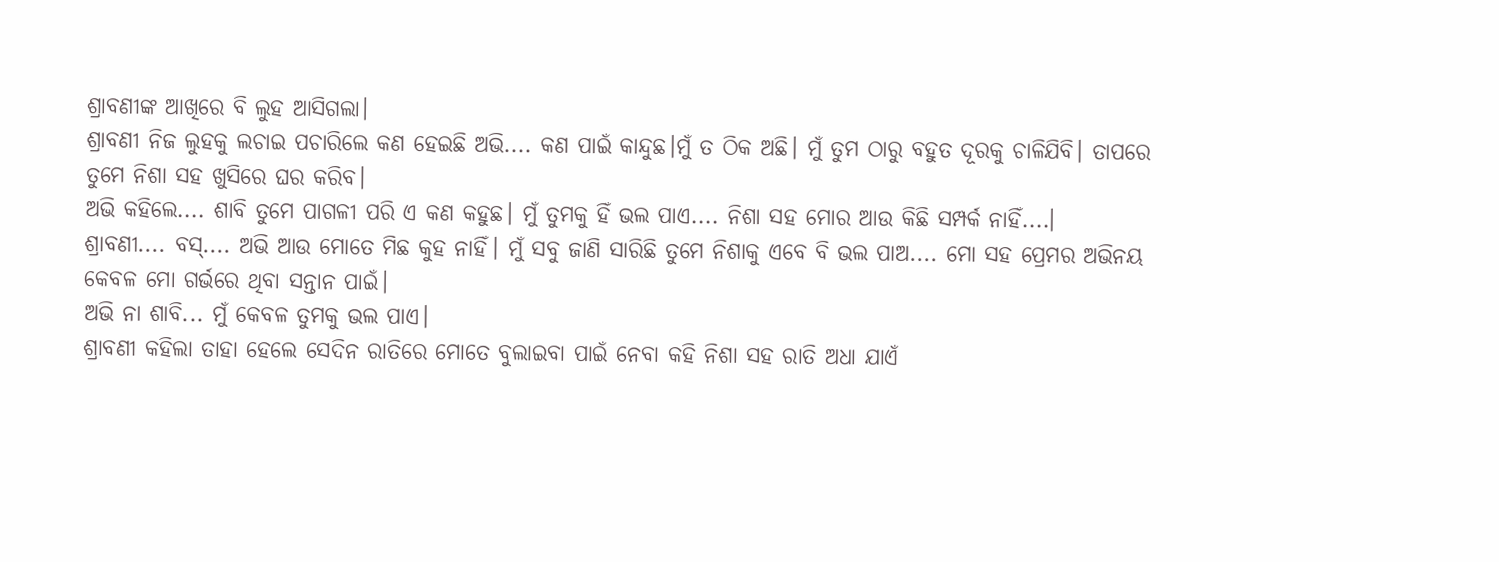ଶ୍ରାବଣୀଙ୍କ ଆଖିରେ ବି ଲୁହ ଆସିଗଲା।
ଶ୍ରାବଣୀ ନିଜ ଲୁହକୁ ଲଚାଇ ପଚାରିଲେ କଣ ହେଇଛି ଅଭି.... କଣ ପାଇଁ କାନ୍ଦୁଛ।ମୁଁ ତ ଠିକ ଅଛି। ମୁଁ ତୁମ ଠାରୁ ବହୁତ ଦୂରକୁ ଚାଳିଯିବି। ତାପରେ ତୁମେ ନିଶା ସହ ଖୁସିରେ ଘର କରିବ।
ଅଭି କହିଲେ.... ଶାବି ତୁମେ ପାଗଳୀ ପରି ଏ କଣ କହୁଛ। ମୁଁ ତୁମକୁ ହିଁ ଭଲ ପାଏ.... ନିଶା ସହ ମୋର ଆଉ କିଛି ସମ୍ପର୍କ ନାହିଁ....।
ଶ୍ରାବଣୀ.... ବସ୍.... ଅଭି ଆଉ ମୋତେ ମିଛ କୁହ ନାହିଁ। ମୁଁ ସବୁ ଜାଣି ସାରିଛି ତୁମେ ନିଶାକୁ ଏବେ ବି ଭଲ ପାଅ.... ମୋ ସହ ପ୍ରେମର ଅଭିନୟ କେବଳ ମୋ ଗର୍ଭରେ ଥିବା ସନ୍ତାନ ପାଇଁ।
ଅଭି ନା ଶାବି... ମୁଁ କେବଳ ତୁମକୁ ଭଲ ପାଏ।
ଶ୍ରାବଣୀ କହିଲା ତାହା ହେଲେ ସେଦିନ ରାତିରେ ମୋତେ ବୁଲାଇବା ପାଇଁ ନେବା କହି ନିଶା ସହ ରାତି ଅଧା ଯାଏଁ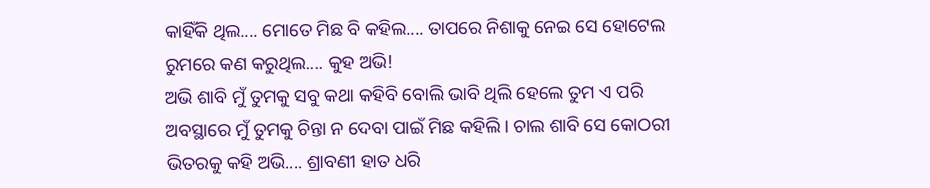କାହିଁକି ଥିଲ.... ମୋତେ ମିଛ ବି କହିଲ.... ତାପରେ ନିଶାକୁ ନେଇ ସେ ହୋଟେଲ ରୁମରେ କଣ କରୁଥିଲ.... କୁହ ଅଭି!
ଅଭି ଶାବି ମୁଁ ତୁମକୁ ସବୁ କଥା କହିବି ବୋଲି ଭାବି ଥିଲି ହେଲେ ତୁମ ଏ ପରି ଅବସ୍ଥାରେ ମୁଁ ତୁମକୁ ଚିନ୍ତା ନ ଦେବା ପାଇଁ ମିଛ କହିଲି। ଚାଲ ଶାବି ସେ କୋଠରୀ ଭିତରକୁ କହି ଅଭି.... ଶ୍ରାବଣୀ ହାତ ଧରି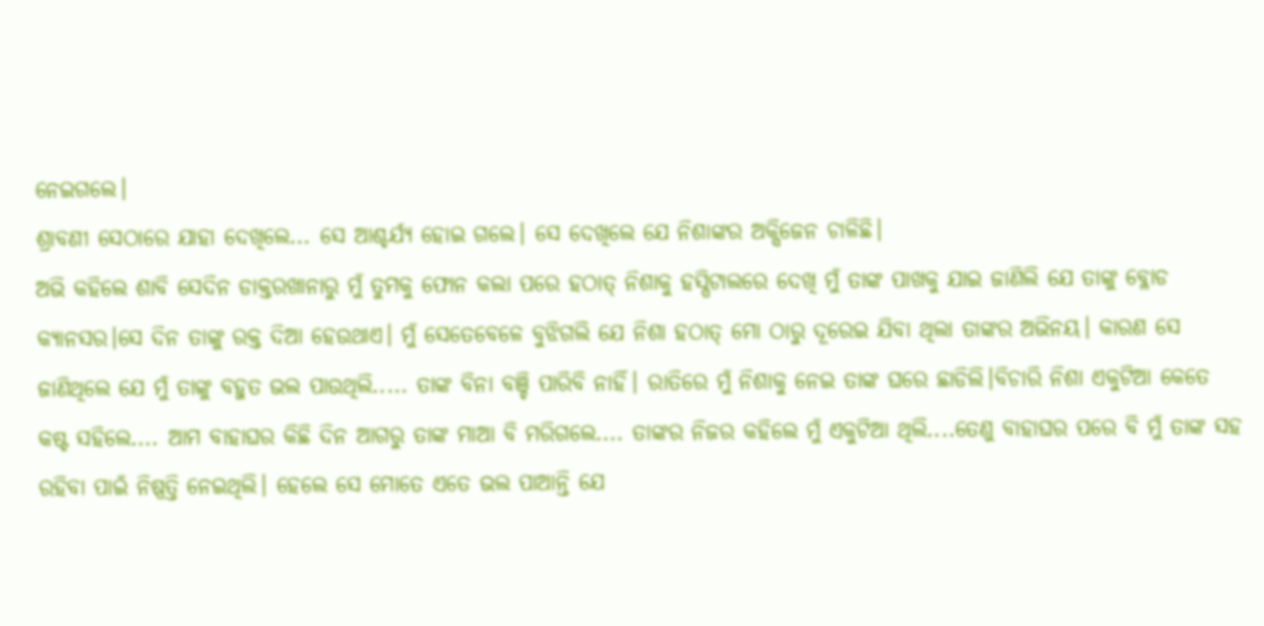ନେଇଗଲେ।
ଶ୍ରାବଣୀ ସେଠାରେ ଯାହା ଦେଖିଲେ... ସେ ଆଶ୍ଚର୍ଯ୍ୟ ହୋଇ ଗଲେ। ସେ ଦେଖିଲେ ଯେ ନିଶାଙ୍କର ଅକ୍ସିଜେନ ଚାଳିଛି।
ଅଭି କହିଲେ ଶାବି ସେଦିନ ଡାକ୍ତରଖାନାରୁ ମୁଁ ତୁମକୁ ଫୋନ କଲା ପରେ ହଠାତ୍ ନିଶାକୁ ହସ୍ପିଟାଲରେ ଦେଖି ମୁଁ ତାଙ୍କ ପାଖକୁ ଯାଇ ଜାଣିଲି ଯେ ତାଙ୍କୁ ବ୍ଳୋଡ କ୍ୟାନସର।ସେ ଦିନ ତାଙ୍କୁ ରକ୍ତ ଦିଆ ହେଉଥାଏ। ମୁଁ ସେତେବେଳେ ବୁଝିଗଲି ଯେ ନିଶା ହଠାତ୍ ମୋ ଠାରୁ ଦୂରେଇ ଯିବା ଥିଲା ତାଙ୍କର ଅଭିନୟ। କାରଣ ସେ ଜାଣିଥିଲେ ଯେ ମୁଁ ତାଙ୍କୁ ବହୁତ ଭଲ ପାଉଥିଲି..... ତାଙ୍କ ବିନା ବଞ୍ଚି ପାରିବି ନାହିଁ। ରାତିରେ ମୁଁ ନିଶାକୁ ନେଇ ତାଙ୍କ ଘରେ ଛାଡିଲି।ବିଚାରି ନିଶା ଏକୁଟିଆ କେତେ କଷ୍ଟ ସହିଲେ.... ଆମ ବାହାଘର କିଛି ଦିନ ଆଗରୁ ତାଙ୍କ ମାଆ ବି ମରିଗଲେ.... ତାଙ୍କର ନିଜର କହିଲେ ମୁଁ ଏକୁଟିଆ ଥିଲି....ତେଣୁ ବାହାଘର ପରେ ବି ମୁଁ ତାଙ୍କ ସହ ରହିବା ପାଇଁ ନିଷ୍ପତ୍ତି ନେଇଥିଲି। ହେଲେ ସେ ମୋତେ ଏତେ ଭଲ ପାଆନ୍ତି ଯେ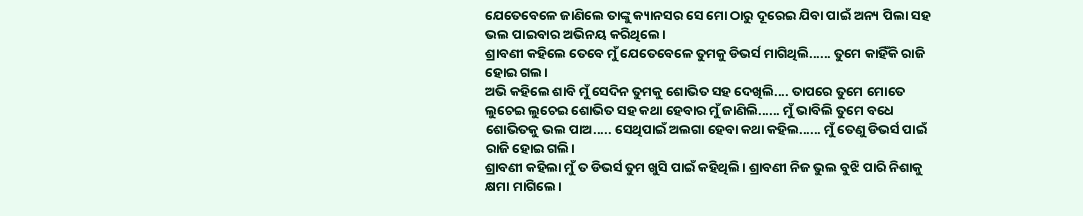ଯେତେବେଳେ ଜାଣିଲେ ତାଙ୍କୁ କ୍ୟାନସର ସେ ମୋ ଠାରୁ ଦୂରେଇ ଯିବା ପାଇଁ ଅନ୍ୟ ପିଲା ସହ ଭଲ ପାଇବାର ଅଭିନୟ କରିଥିଲେ।
ଶ୍ରାବଣୀ କହିଲେ ତେବେ ମୁଁ ଯେତେବେଳେ ତୁମକୁ ଡିଭର୍ସ ମାଗିଥିଲି...... ତୁମେ କାହିଁକି ରାଜି ହୋଇ ଗଲ।
ଅଭି କହିଲେ ଶାବି ମୁଁ ସେଦିନ ତୁମକୁ ଶୋଭିତ ସହ ଦେଖିଲି.... ତାପରେ ତୁମେ ମୋତେ ଲୁଚେଇ ଲୁଚେଇ ଶୋଭିତ ସହ କଥା ହେବାର ମୁଁ ଜାଣିଲି...... ମୁଁ ଭାବିଲି ତୁମେ ବଧେ ଶୋଭିତକୁ ଭଲ ପାଅ..... ସେଥିପାଇଁ ଅଲଗା ହେବା କଥା କହିଲ...... ମୁଁ ତେଣୁ ଡିଭର୍ସ ପାଇଁ ରାଜି ହୋଇ ଗଲି।
ଶ୍ରାବଣୀ କହିଲା ମୁଁ ତ ଡିଭର୍ସ ତୁମ ଖୁସି ପାଇଁ କହିଥିଲି। ଶ୍ରାବଣୀ ନିଜ ଭୁଲ ବୁଝି ପାରି ନିଶାକୁ କ୍ଷମା ମାଗିଲେ।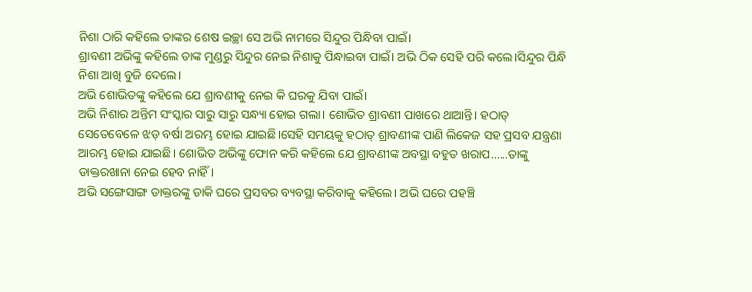ନିଶା ଠାରି କହିଲେ ତାଙ୍କର ଶେଷ ଇଚ୍ଛା ସେ ଅଭି ନାମରେ ସିନ୍ଦୁର ପିନ୍ଧିବା ପାଇଁ।
ଶ୍ରାବଣୀ ଅଭିଙ୍କୁ କହିଲେ ତାଙ୍କ ମୁଣ୍ଡରୁ ସିନ୍ଦୁର ନେଇ ନିଶାକୁ ପିନ୍ଧାଇବା ପାଇଁ। ଅଭି ଠିକ ସେହି ପରି କଲେ।ସିନ୍ଦୁର ପିନ୍ଧି ନିଶା ଆଖି ବୁଜି ଦେଲେ।
ଅଭି ଶୋଭିତଙ୍କୁ କହିଲେ ଯେ ଶ୍ରାବଣୀକୁ ନେଇ କି ଘରକୁ ଯିବା ପାଇଁ।
ଅଭି ନିଶାର ଅନ୍ତିମ ସଂସ୍କାର ସାରୁ ସାରୁ ସନ୍ଧ୍ୟା ହୋଇ ଗଲା। ଶୋଭିତ ଶ୍ରାବଣୀ ପାଖରେ ଥାଆନ୍ତି। ହଠାତ୍ ସେତେବେଳେ ଝଡ଼ ବର୍ଷା ଅରମ୍ଭ ହୋଇ ଯାଇଛି।ସେହି ସମୟକୁ ହଠାତ୍ ଶ୍ରାବଣୀଙ୍କ ପାଣି ଲିକେଜ ସହ ପ୍ରସବ ଯନ୍ତ୍ରଣା ଆରମ୍ଭ ହୋଇ ଯାଇଛି। ଶୋଭିତ ଅଭିଙ୍କୁ ଫୋନ କରି କହିଲେ ଯେ ଶ୍ରାବଣୀଙ୍କ ଅବସ୍ଥା ବହୁତ ଖରାପ......ତାଙ୍କୁ ଡାକ୍ତରଖାନା ନେଇ ହେବ ନାହିଁ।
ଅଭି ସଙ୍ଗେସାଙ୍ଗ ଡାକ୍ତରଙ୍କୁ ଡାକି ଘରେ ପ୍ରସବର ବ୍ୟବସ୍ଥା କରିବାକୁ କହିଲେ। ଅଭି ଘରେ ପହଞ୍ଚି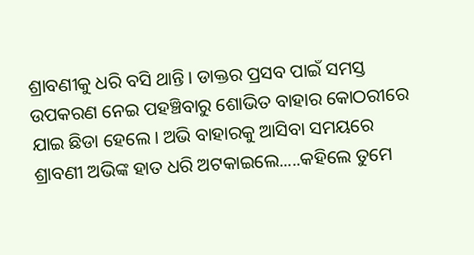ଶ୍ରାବଣୀକୁ ଧରି ବସି ଥାନ୍ତି। ଡାକ୍ତର ପ୍ରସବ ପାଇଁ ସମସ୍ତ ଉପକରଣ ନେଇ ପହଞ୍ଚିବାରୁ ଶୋଭିତ ବାହାର କୋଠରୀରେ ଯାଇ ଛିଡା ହେଲେ। ଅଭି ବାହାରକୁ ଆସିବା ସମୟରେ ଶ୍ରାବଣୀ ଅଭିଙ୍କ ହାତ ଧରି ଅଟକାଇଲେ.....କହିଲେ ତୁମେ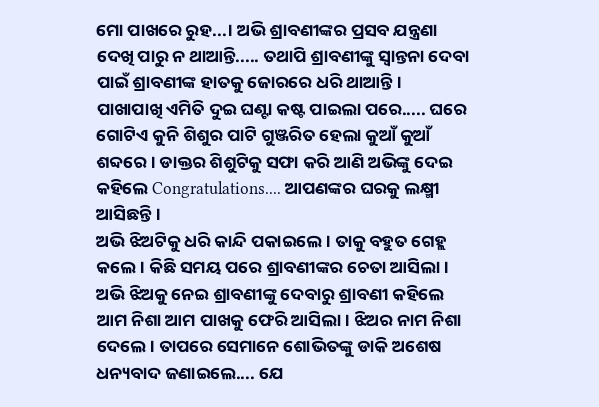ମୋ ପାଖରେ ରୁହ...। ଅଭି ଶ୍ରାବଣୀଙ୍କର ପ୍ରସବ ଯନ୍ତ୍ରଣା ଦେଖି ପାରୁ ନ ଥାଆନ୍ତି..... ତଥାପି ଶ୍ରାବଣୀଙ୍କୁ ସ୍ୱାନ୍ତନା ଦେବା ପାଇଁ ଶ୍ରାବଣୀଙ୍କ ହାତକୁ ଜୋରରେ ଧରି ଥାଆନ୍ତି। ପାଖାପାଖି ଏମିତି ଦୁଇ ଘଣ୍ଟା କଷ୍ଟ ପାଇଲା ପରେ..... ଘରେ ଗୋଟିଏ କୁନି ଶିଶୁର ପାଟି ଗୁଞ୍ଜରିତ ହେଲା କୁଆଁ କୁଆଁ ଶବ୍ଦରେ। ଡାକ୍ତର ଶିଶୁଟିକୁ ସଫା କରି ଆଣି ଅଭିଙ୍କୁ ଦେଇ କହିଲେ Congratulations.... ଆପଣଙ୍କର ଘରକୁ ଲକ୍ଷ୍ମୀ ଆସିଛନ୍ତି।
ଅଭି ଝିଅଟିକୁ ଧରି କାନ୍ଦି ପକାଇଲେ। ତାକୁ ବହୁତ ଗେହ୍ଲ କଲେ। କିଛି ସମୟ ପରେ ଶ୍ରାବଣୀଙ୍କର ଚେତା ଆସିଲା। ଅଭି ଝିଅକୁ ନେଇ ଶ୍ରାବଣୀଙ୍କୁ ଦେବାରୁ ଶ୍ରାବଣୀ କହିଲେ ଆମ ନିଶା ଆମ ପାଖକୁ ଫେରି ଆସିଲା। ଝିଅର ନାମ ନିଶା ଦେଲେ। ତାପରେ ସେମାନେ ଶୋଭିତଙ୍କୁ ଡାକି ଅଶେଷ ଧନ୍ୟବାଦ ଜଣାଇଲେ.... ଯେ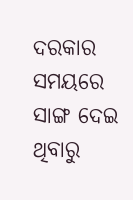ଦରକାର ସମୟରେ ସାଙ୍ଗ ଦେଇ ଥିବାରୁ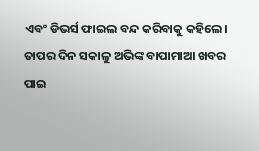ଏବଂ ଡିଭର୍ସ ଫାଇଲ ବନ୍ଦ କରିବାକୁ କହିଲେ।
ତାପର ଦିନ ସକାଳୁ ଅଭିଙ୍କ ବାପାମାଆ ଖବର ପାଇ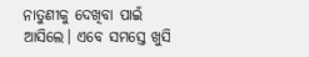ନାତୁଣୀକୁ ଦେଖିବା ପାଇଁ ଆସିଲେ। ଏବେ ସମସ୍ତେ ଖୁସି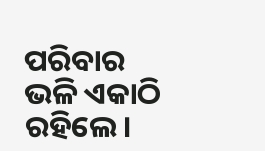ପରିବାର ଭଳି ଏକାଠି ରହିଲେ।